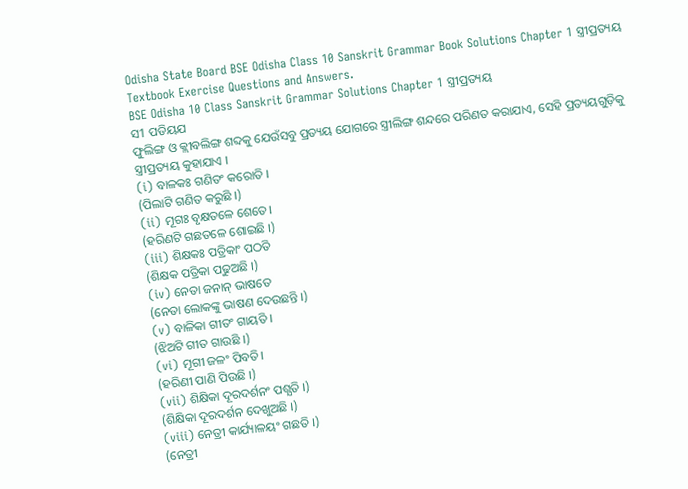Odisha State Board BSE Odisha Class 10 Sanskrit Grammar Book Solutions Chapter 1 ସ୍ତ୍ରୀପ୍ରତ୍ୟୟ Textbook Exercise Questions and Answers.
BSE Odisha 10 Class Sanskrit Grammar Solutions Chapter 1 ସ୍ତ୍ରୀପ୍ରତ୍ୟୟ
ସ1 ପଡିୟଯ
ଫୁଲିଙ୍ଗ ଓ କ୍ଲୀବଲିଙ୍ଗ ଶବ୍ଦକୁ ଯେଉଁସବୁ ପ୍ରତ୍ୟୟ ଯୋଗରେ ସ୍ତ୍ରୀଲିଙ୍ଗ ଶନ୍ଦରେ ପରିଣତ କରାଯାଏ, ସେହି ପ୍ରତ୍ୟୟଗୁଡ଼ିକୁ ସ୍ତ୍ରୀପ୍ରତ୍ୟୟ କୁହାଯାଏ ।
(i) ବାଳକଃ ଗଣିତଂ କରୋତି ।
(ପିଲାଟି ଗଣିତ କରୁଛି ।)
(ii) ମୂଗଃ ବୃକ୍ଷତଳେ ଶେତେ।
(ହରିଣଟି ଗଛତଳେ ଶୋଇଛି ।)
(iii) ଶିକ୍ଷକଃ ପତ୍ରିକାଂ ପଠତି
(ଶିକ୍ଷକ ପତ୍ରିକା ପଢୁଅଛି ।)
(iv) ନେତା ଜନାନ୍ ଭାଷତେ
(ନେତା ଲୋକଙ୍କୁ ଭାଷଣ ଦେଉଛନ୍ତି ।)
(v) ବାଳିକା ଗୀତଂ ଗାୟତି ।
(ଝିଅଟି ଗୀତ ଗାଉଛି ।)
(vi) ମୂଗୀ ଜଳଂ ପିବତି।
(ହରିଣୀ ପାଣି ପିଉଛି ।)
(vii) ଶିକ୍ଷିକା ଦୂରଦର୍ଶନଂ ପଶ୍ଯତି ।)
(ଶିକ୍ଷିକା ଦୂରଦର୍ଶନ ଦେଖୁଅଛି ।)
(viii) ନେତ୍ରୀ କାର୍ଯ୍ୟାଳୟଂ ଗଛତି ।)
(ନେତ୍ରୀ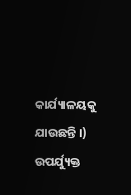କାର୍ଯ୍ୟାଳୟକୁ ଯାଉଛନ୍ତି ।)
ଉପର୍ଯ୍ୟୁକ୍ତ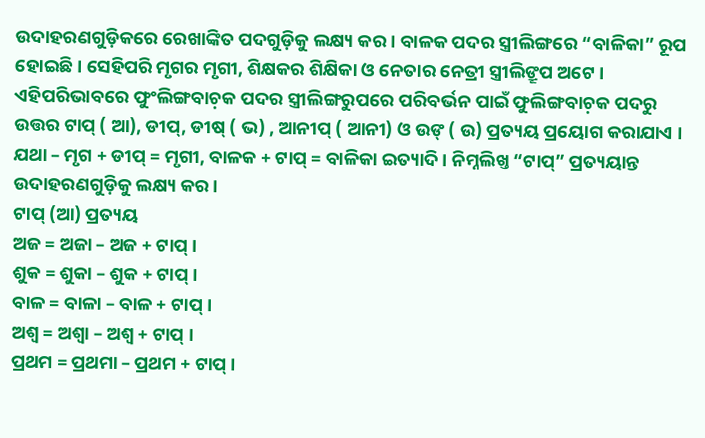ଉଦାହରଣଗୁଡ଼ିକରେ ରେଖାଙ୍କିତ ପଦଗୁଡ଼ିକୁ ଲକ୍ଷ୍ୟ କର । ବାଳକ ପଦର ସ୍ତ୍ରୀଲିଙ୍ଗରେ “ବାଳିକା” ରୂପ ହୋଇଛି। ସେହିପରି ମୃଗର ମୃଗୀ, ଶିକ୍ଷକର ଶିକ୍ଷିକା ଓ ନେତାର ନେତ୍ରୀ ସ୍ତ୍ରୀଲିଙ୍ରୂପ ଅଟେ । ଏହିପରିଭାବରେ ଫୁଂଲିଙ୍ଗବାଚ଼କ ପଦର ସ୍ତ୍ରୀଲିଙ୍ଗରୁପରେ ପରିବର୍ଭନ ପାଇଁ ଫୁଲିଙ୍ଗବାଚ଼କ ପଦରୁ ଉତ୍ତର ଟାପ୍ ( ଆ), ଡୀପ୍, ଡୀଷ୍ ( ଭ) , ଆନୀପ୍ ( ଆନୀ) ଓ ଉଙ୍ ( ଉ) ପ୍ରତ୍ୟୟ ପ୍ରୟୋଗ କରାଯାଏ । ଯଥା – ମୃଗ + ଡୀପ୍ = ମୃଗୀ, ବାଳକ + ଟାପ୍ = ବାଳିକା ଇତ୍ୟାଦି। ନିମ୍ନଲିଖ୍ତ “ଟାପ୍” ପ୍ରତ୍ୟୟାନ୍ତ ଉଦାହରଣଗୁଡ଼ିକୁ ଲକ୍ଷ୍ୟ କର ।
ଟାପ୍ (ଆ) ପ୍ରତ୍ୟୟ
ଅଜ = ଅଜା – ଅଜ + ଟାପ୍ ।
ଶୁକ = ଶୁକା – ଶୁକ + ଟାପ୍ ।
ବାଳ = ବାଳା – ବାଳ + ଟାପ୍ ।
ଅଶ୍ଵ = ଅଶ୍ଵା – ଅଶ୍ଵ + ଟାପ୍ ।
ପ୍ରଥମ = ପ୍ରଥମା – ପ୍ରଥମ + ଟାପ୍ ।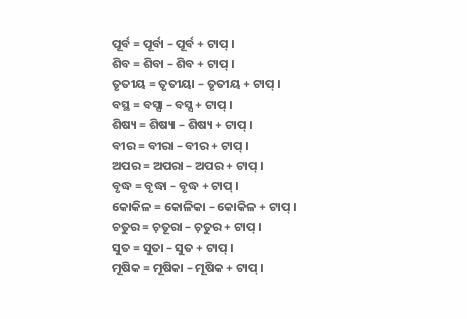ପୂର୍ବ = ପୂର୍ବା – ପୂର୍ବ + ଟାପ୍ ।
ଶିବ = ଶିବା – ଶିବ + ଟାପ୍ ।
ତୃତୀୟ = ତୃତୀୟା – ତୃତୀୟ + ଟାପ୍ ।
ବସ୍ଥ = ବସ୍ସା – ବସ୍ସ + ଟାପ୍ ।
ଶିଷ୍ୟ = ଶିଷ୍ୟା – ଶିଷ୍ୟ + ଟାପ୍ ।
ବୀର = ବୀରା – ବୀର + ଟାପ୍ ।
ଅପର = ଅପରା – ଅପର + ଟାପ୍ ।
ବୃଦ୍ଧ = ବୃଦ୍ଧା – ବୃଦ୍ଧ + ଟାପ୍ ।
କୋକିଳ = କୋଳିକା – କୋକିଳ + ଟାପ୍ ।
ଚତୁର = ଚ଼ତୂରା – ଚ଼ତୁର + ଟାପ୍ ।
ସୁତ = ସୁତା – ସୁତ + ଟାପ୍ ।
ମୂଷିକ = ମୂଷିକା – ମୂଷିକ + ଟାପ୍ ।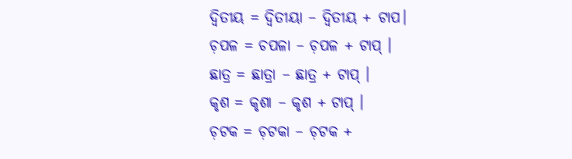ଦ୍ବିତୀୟ = ଦ୍ବିତୀୟା – ଦ୍ବିତୀୟ + ଟାପ।
ଚ଼ପଳ = ଚପଳା – ଚ଼ପଳ + ଟାପ୍ ।
ଛାତ୍ର = ଛାତ୍ରା – ଛାତ୍ର + ଟାପ୍ ।
କୃଶ = କୃଶା – କୃଶ + ଟାପ୍ ।
ଚ଼ଟକ = ଚ଼ଟକା – ଚ଼ଟକ +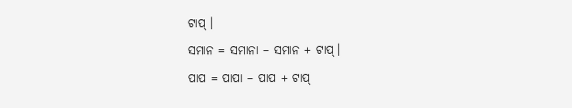ଟାପ୍ ।
ସମାନ = ସମାନା – ସମାନ + ଟାପ୍।
ପାପ = ପାପା – ପାପ + ଟାପ୍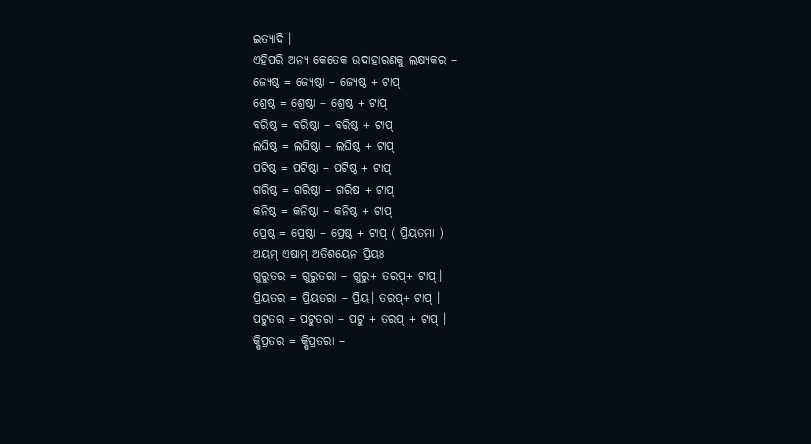ଇତ୍ୟାଦି ।
ଏହିପରି ଅନ୍ୟ କେତେକ ଉଦାହାରଣକୁ ଲକ୍ଷ୍ୟକର –
ଜ୍ୟେଷ୍ଠ = ଜ୍ୟେଷ୍ଠା – ଜ୍ୟେଷ୍ଠ + ଟାପ୍
ଶ୍ରେଷ୍ଠ = ଶ୍ରେଷ୍ଠା – ଶ୍ରେଷ୍ଠ + ଟାପ୍
ବରିଷ୍ଠ = ବରିଷ୍ଠା – ବରିଷ୍ଠ + ଟାପ୍
ଲଘିଷ୍ଠ = ଲଘିଷ୍ଠା – ଲଘିଷ୍ଠ + ଟାପ୍
ପଟିଷ୍ଠ = ପଟିଷ୍ଠା – ପଟିଷ୍ଠ + ଟାପ୍
ଗରିଷ୍ଠ = ଗରିଷ୍ଠା – ଗରିଷ + ଟାପ୍
କନିଷ୍ଠ = କନିଷ୍ଠା – କନିଷ୍ଠ + ଟାପ୍
ପ୍ରେଷ୍ଠ = ପ୍ରେଷ୍ଠା – ପ୍ରେଷ୍ଠ + ଟାପ୍ ( ପ୍ରିୟତମା )
ଅୟମ୍ ଏଷାମ୍ ଅତିଶୟେନ ପ୍ରିୟଃ
ଗୁରୁତର = ଗୁରୁତରା – ଗୁରୁ+ ତରପ୍+ ଟାପ୍।
ପ୍ରିୟତର = ପ୍ରିୟତରା – ପ୍ରିୟ। ତରପ୍+ ଟାପ୍ ।
ପଟୁତର = ପଟୁତରା – ପଟୁ + ତରପ୍ + ଟାପ୍ ।
କ୍ଷିପ୍ରତର = କ୍ଷିପ୍ରତରା –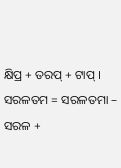କ୍ଷିପ୍ର + ତରପ୍ + ଟାପ୍ ।
ସରଳତମ = ସରଳତମା – ସରଳ +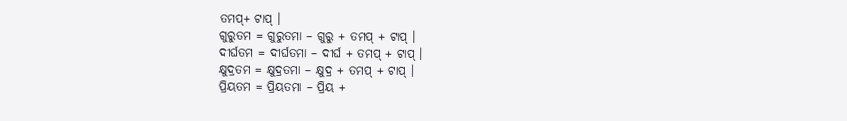ତମପ୍+ ଟାପ୍ ।
ଗୁରୁତମ = ଗୁରୁତମା – ଗୁରୁ + ତମପ୍ + ଟାପ୍ ।
ଦୀର୍ଘତମ = ଦୀର୍ଘତମା – ଦୀର୍ଘ + ତମପ୍ + ଟାପ୍ ।
କ୍ଷୁଦ୍ରତମ = କ୍ଷୁଦ୍ରତମା – କ୍ଷୁଦ୍ର + ତମପ୍ + ଟାପ୍ ।
ପ୍ରିୟତମ = ପ୍ରିୟତମା – ପ୍ରିୟ +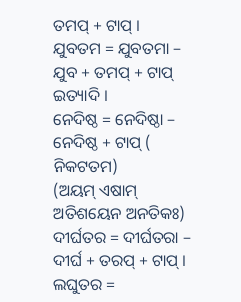ତମପ୍ + ଟାପ୍ ।
ଯୁବତମ = ଯୁବତମା – ଯୁବ + ତମପ୍ + ଟାପ୍ ଇତ୍ୟାଦି ।
ନେଦିଷ୍ଠ = ନେଦିଷ୍ଠା – ନେଦିଷ୍ଠ + ଟାପ୍ ( ନିକଟତମ)
(ଅୟମ୍ ଏଷାମ୍ ଅତିଶୟେନ ଅନତିକଃ)
ଦୀର୍ଘତର = ଦୀର୍ଘତରା – ଦୀର୍ଘ + ତରପ୍ + ଟାପ୍ ।
ଲଘୁତର =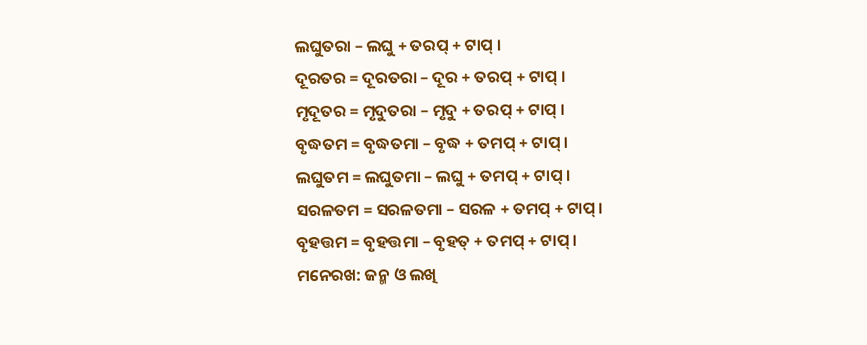ଲଘୁତରା – ଲଘୁ + ତରପ୍ + ଟାପ୍ ।
ଦୂରତର = ଦୂରତରା – ଦୂର + ତରପ୍ + ଟାପ୍ ।
ମୃଦୂତର = ମୃଦୁତରା – ମୃଦୁ + ତରପ୍ + ଟାପ୍ ।
ବୃଦ୍ଧତମ = ବୃଦ୍ଧତମା – ବୃଦ୍ଧ + ତମପ୍ + ଟାପ୍ ।
ଲଘୁତମ = ଲଘୁତମା – ଲଘୁ + ତମପ୍ + ଟାପ୍ ।
ସରଳତମ = ସରଳତମା – ସରଳ + ତମପ୍ + ଟାପ୍ ।
ବୃହତ୍ତମ = ବୃହତ୍ତମା – ବୃହତ୍ + ତମପ୍ + ଟାପ୍ ।
ମନେରଖ: ଜନ୍ମ ଓ ଲଖି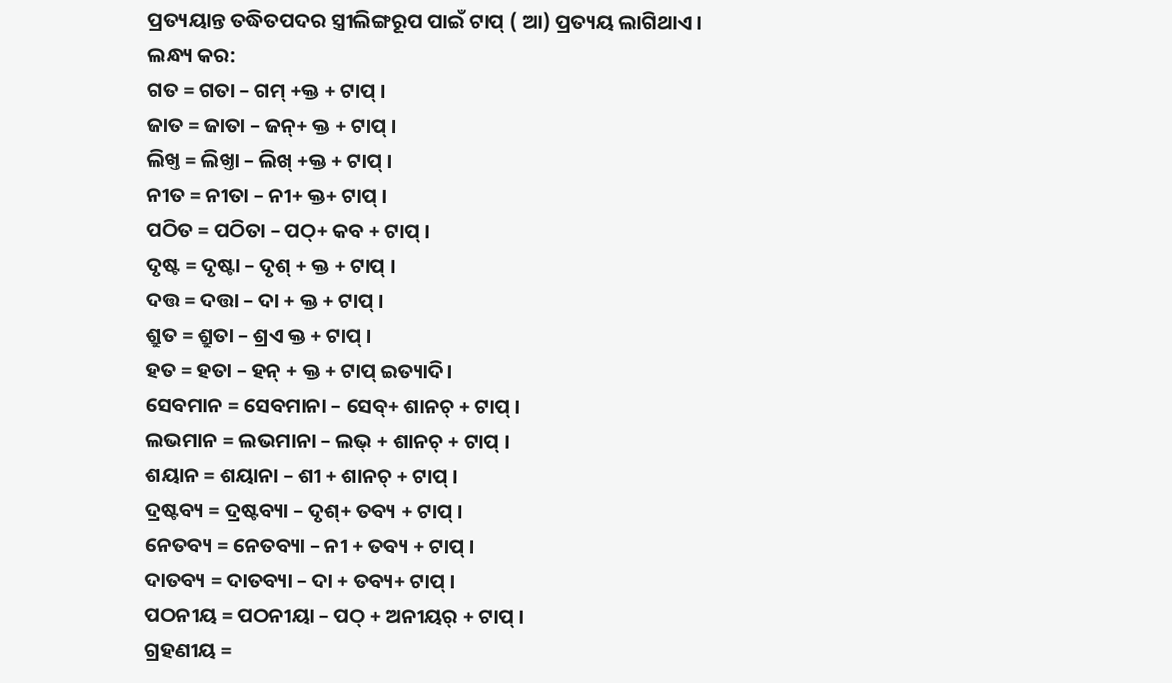ପ୍ରତ୍ୟୟାନ୍ତ ତଦ୍ଧିତପଦର ସ୍ତ୍ରୀଲିଙ୍ଗରୂପ ପାଇଁ ଟାପ୍ ( ଆ) ପ୍ରତ୍ୟୟ ଲାଗିଥାଏ ।
ଲନ୍ଧ୍ୟ କର:
ଗତ = ଗତା – ଗମ୍ +କ୍ତ + ଟାପ୍ ।
ଜାତ = ଜାତା – ଜନ୍+ କ୍ତ + ଟାପ୍ ।
ଲିଖ୍ତ = ଲିଖ୍ତା – ଲିଖ୍ +କ୍ତ + ଟାପ୍ ।
ନୀତ = ନୀତା – ନୀ+ କ୍ତ+ ଟାପ୍ ।
ପଠିତ = ପଠିତା – ପଠ୍+ କବ + ଟାପ୍ ।
ଦୃଷ୍ଟ = ଦୃଷ୍ଟା – ଦୃଶ୍ + କ୍ତ + ଟାପ୍ ।
ଦତ୍ତ = ଦତ୍ତା – ଦା + କ୍ତ + ଟାପ୍ ।
ଶ୍ରୁତ = ଶ୍ରୁତା – ଶ୍ରଏ କ୍ତ + ଟାପ୍ ।
ହତ = ହତା – ହନ୍ + କ୍ତ + ଟାପ୍ ଇତ୍ୟାଦି।
ସେବମାନ = ସେବମାନା – ସେବ୍+ ଶାନଚ୍ + ଟାପ୍ ।
ଲଭମାନ = ଲଭମାନା – ଲଭ୍ + ଶାନଚ୍ + ଟାପ୍ ।
ଶୟାନ = ଶୟାନା – ଶୀ + ଶାନଚ୍ + ଟାପ୍ ।
ଦ୍ରଷ୍ଟବ୍ୟ = ଦ୍ରଷ୍ଟବ୍ୟା – ଦୃଶ୍+ ତବ୍ୟ + ଟାପ୍ ।
ନେତବ୍ୟ = ନେତବ୍ୟା – ନୀ + ତବ୍ୟ + ଟାପ୍ ।
ଦାତବ୍ୟ = ଦାତବ୍ୟା – ଦା + ତବ୍ୟ+ ଟାପ୍ ।
ପଠନୀୟ = ପଠନୀୟା – ପଠ୍ + ଅନୀୟର୍ + ଟାପ୍ ।
ଗ୍ରହଣୀୟ =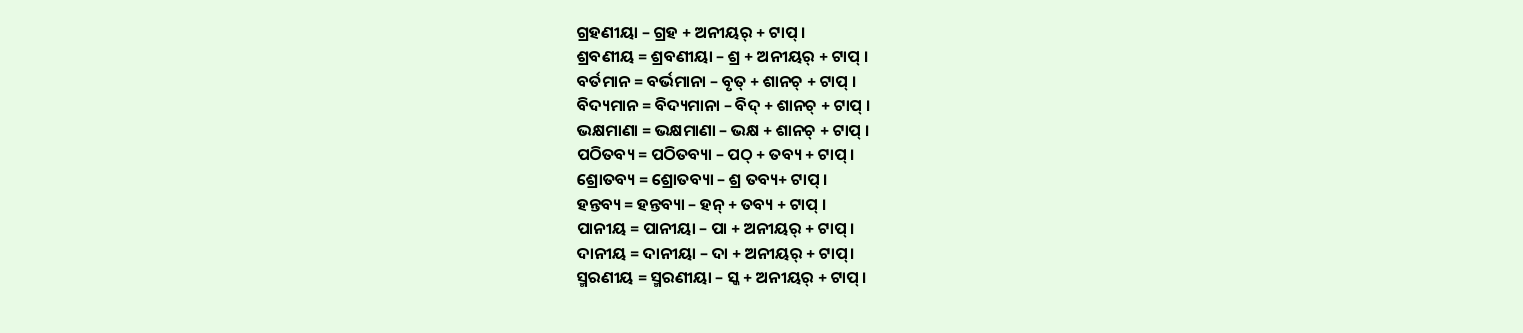ଗ୍ରହଣୀୟା – ଗ୍ରହ + ଅନୀୟର୍ + ଟାପ୍ ।
ଶ୍ରବଣୀୟ = ଶ୍ରବଣୀୟା – ଶ୍ର + ଅନୀୟର୍ + ଟାପ୍ ।
ବର୍ତମାନ = ବର୍ଭମାନା – ବୃତ୍ + ଶାନଚ୍ + ଟାପ୍ ।
ବିଦ୍ୟମାନ = ବିଦ୍ୟମାନା – ବିଦ୍ + ଶାନଚ୍ + ଟାପ୍ ।
ଭକ୍ଷମାଣା = ଭକ୍ଷମାଣା – ଭକ୍ଷ + ଶାନଚ୍ + ଟାପ୍ ।
ପଠିତବ୍ୟ = ପଠିତବ୍ୟା – ପଠ୍ + ତବ୍ୟ + ଟାପ୍ ।
ଶ୍ରୋତବ୍ୟ = ଶ୍ରୋତବ୍ୟା – ଶ୍ର ତବ୍ୟ+ ଟାପ୍ ।
ହନ୍ତବ୍ୟ = ହନ୍ତବ୍ୟା – ହନ୍ + ତବ୍ୟ + ଟାପ୍ ।
ପାନୀୟ = ପାନୀୟା – ପା + ଅନୀୟର୍ + ଟାପ୍ ।
ଦାନୀୟ = ଦାନୀୟା – ଦା + ଅନୀୟର୍ + ଟାପ୍।
ସ୍ମରଣୀୟ = ସ୍ମରଣୀୟା – ସ୍କ + ଅନୀୟର୍ + ଟାପ୍ ।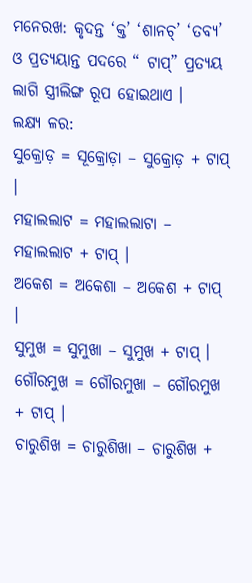ମନେରଖ: କୃଦନ୍ତ ‘କ୍ତ’ ‘ଶାନଚ୍’ ‘ତବ୍ୟ’ ଓ ପ୍ରତ୍ୟୟାନ୍ତ ପଦରେ “ ଟାପ୍” ପ୍ରତ୍ୟୟ ଲାଗି ସ୍ତ୍ରୀଲିଙ୍ଗ ରୂପ ହୋଇଥାଏ ।
ଲକ୍ଷ୍ୟ ଳର:
ସୁକ୍ରୋଡ଼ = ସୂକ୍ରୋଡ଼ା – ସୁକ୍ରୋଡ଼ + ଟାପ୍ ।
ମହାଲଲାଟ = ମହାଲଲାଟା – ମହାଲଲାଟ + ଟାପ୍ ।
ଅକେଶ = ଅକେଶା – ଅକେଶ + ଟାପ୍ ।
ସୁମୁଖ = ସୁମୁଖା – ସୁମୁଖ + ଟାପ୍ ।
ଗୌରମୁଖ = ଗୌରମୁଖା – ଗୌରମୁଖ + ଟାପ୍ ।
ଚାରୁଶିଖ = ଚାରୁଶିଖା – ଚାରୁଶିଖ +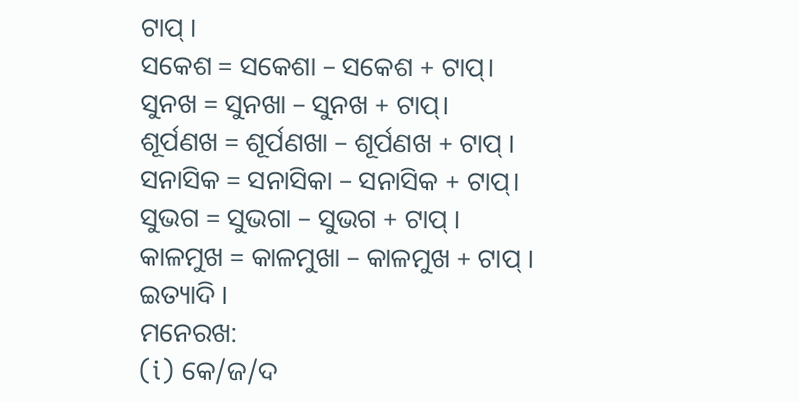ଟାପ୍ ।
ସକେଶ = ସକେଶା – ସକେଶ + ଟାପ୍।
ସୁନଖ = ସୁନଖା – ସୁନଖ + ଟାପ୍।
ଶୂର୍ପଣଖ = ଶୂର୍ପଣଖା – ଶୂର୍ପଣଖ + ଟାପ୍ ।
ସନାସିକ = ସନାସିକା – ସନାସିକ + ଟାପ୍।
ସୁଭଗ = ସୁଭଗା – ସୁଭଗ + ଟାପ୍ ।
କାଳମୁଖ = କାଳମୁଖା – କାଳମୁଖ + ଟାପ୍ । ଇତ୍ୟାଦି ।
ମନେରଖ:
(i) କେ/ଜ/ଦ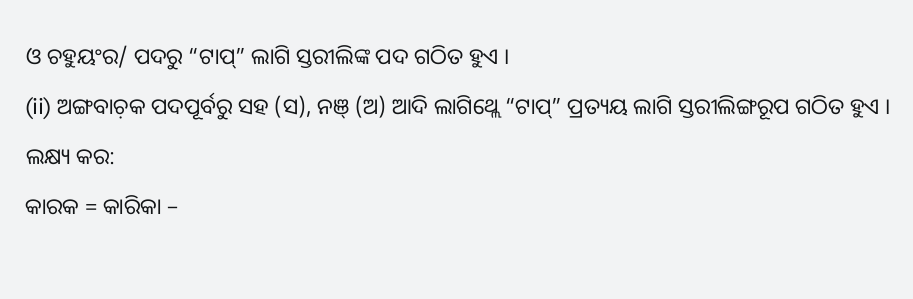ଓ ଚହୁୟଂର/ ପଦରୁ “ଟାପ୍” ଲାଗି ସ୍ତରୀଲିଙ୍କ ପଦ ଗଠିତ ହୁଏ ।
(ii) ଅଙ୍ଗବାଚ଼କ ପଦପୂର୍ବରୁ ସହ (ସ), ନଞ୍ (ଅ) ଆଦି ଲାଗିଥ୍ଲେ “ଟାପ୍” ପ୍ରତ୍ୟୟ ଲାଗି ସ୍ତରୀଲିଙ୍ଗରୂପ ଗଠିତ ହୁଏ ।
ଲକ୍ଷ୍ୟ କର:
କାରକ = କାରିକା –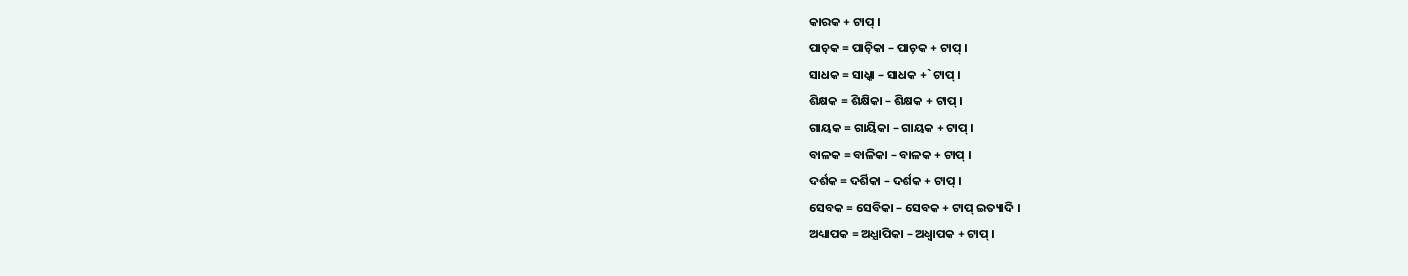କାରକ + ଟାପ୍ ।
ପାଚ଼କ = ପାଚ଼ିକା – ପାଚ଼କ + ଟାପ୍ ।
ସାଧକ = ସାଧ୍କା – ସାଧକ +` ଟାପ୍ ।
ଶିକ୍ଷକ = ଶିକ୍ଷିକା – ଶିକ୍ଷକ + ଟାପ୍ ।
ଗାୟକ = ଗାୟିକା – ଗାୟକ + ଟାପ୍ ।
ବାଳକ = ବାଳିକା – ବାଳକ + ଟାପ୍ ।
ଦର୍ଶକ = ଦର୍ଶିକା – ଦର୍ଶକ + ଟାପ୍ ।
ସେବକ = ସେବିକା – ସେବକ + ଟାପ୍ ଇତ୍ୟାଦି ।
ଅଧ୍ୟାପକ = ଅଧ୍ଯାପିକା – ଅଧ୍ବାପକ + ଟାପ୍ ।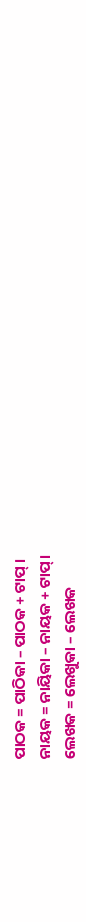ପାଠକ = ପାଠିକା – ପାଠକ + ଟାପ୍ ।
ନାୟକ = ନାୟିକା – ନାୟକ + ଟାପ୍।
ଲେଖକ = ଲେଖୁକା – ଲେଖକ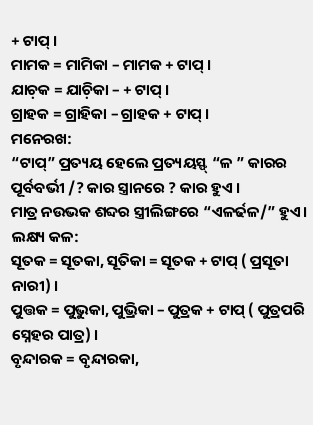+ ଟାପ୍ ।
ମାମକ = ମାମିକା – ମାମକ + ଟାପ୍ ।
ଯାଚ଼କ = ଯାଚ଼ିକା – + ଟାପ୍ ।
ଗ୍ରାହକ = ଗ୍ରାହିକା – ଗ୍ରାହକ + ଟାପ୍ ।
ମନେରଖ:
“ଟାପ୍” ପ୍ରତ୍ୟୟ ହେଲେ ପ୍ରତ୍ୟୟସ୍ଫ୍ “ଳ ” କାରର ପୂର୍ବବର୍ଭୀ /? କାର ସ୍ତ୍ରାନରେ ? କାର ହୁଏ ।
ମାତ୍ର ନଉଭକ ଶବ୍ଦର ସ୍ତ୍ରୀଲିଙ୍ଗରେ “ଏଳର୍ଢଳ/” ହୁଏ।
ଲକ୍ଷ୍ୟ କଳ:
ସୂତକ = ସୂତକା, ସୂତିକା = ସୂତକ + ଟାପ୍ ( ପ୍ରସୂତା ନାରୀ) ।
ପୁତ୍ତକ = ପୁଭୁକା, ପୁଭ୍ରିକା – ପୁତ୍ରକ + ଟାପ୍ ( ପୁତ୍ରପରି ସ୍ନେହର ପାତ୍ର) ।
ବୃନ୍ଦାରକ = ବୃନ୍ଦାରକା,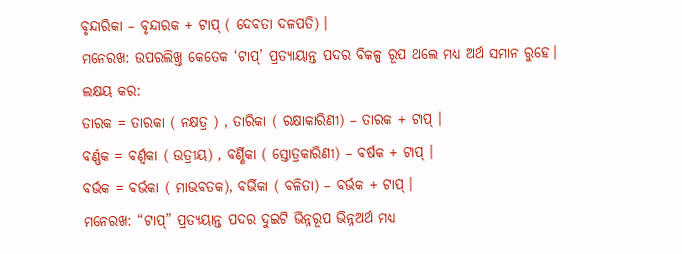ବୃନ୍ଦାରିକା – ବୃନ୍ଦାରକ + ଟାପ୍ ( ଦେବତା ଦଳପତି) ।
ମନେରଖ: ଉପରଲିଖ୍ତ କେତେକ ‘ଟାପ୍’ ପ୍ରତ୍ୟାୟାନ୍ତ ପଦର ବିକଳ୍ପ ରୂପ ଥଲେ ମଧ୍ଯ ଅର୍ଥ ସମାନ ରୁହେ।
ଲକ୍ଷୟ କର:
ତାରକ = ତାରକା ( ନକ୍ଷତ୍ର ) , ତାରିକା ( ରକ୍ଷାକାରିଣୀ) – ତାରକ + ଟାପ୍ ।
ବର୍ଣ୍ଣକ = ବର୍ଣ୍ଵକା ( ଉତ୍ରୀୟ) , ବର୍ଣ୍ଣିକା ( ସ୍ତୋତ୍ରକାରିଣୀ) – ବର୍ଷକ + ଟାପ୍ ।
ବର୍ଭକ = ବର୍ଭକା ( ମାଭବତକ), ବର୍ଭିକା ( ବଳିତା) – ବର୍ଭକ + ଟାପ୍ ।
ମନେରଖ: “ଟାପ୍” ପ୍ରତ୍ୟୟାନ୍ତ ପଦର ଦୁଇଟି ଭିନ୍ନରୂପ ଭିନ୍ନଅର୍ଥ ମଧ୍ଯ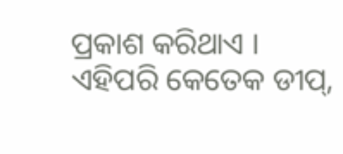ପ୍ରକାଶ କରିଥାଏ ।
ଏହିପରି କେତେକ ଡୀପ୍,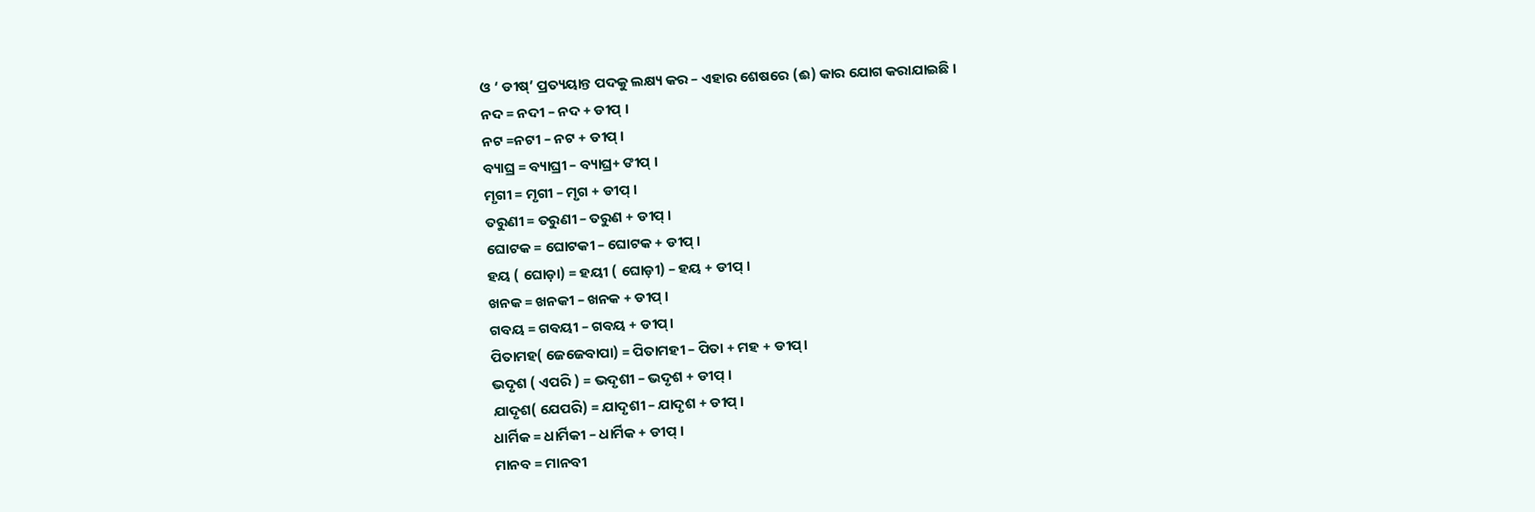ଓ ‘ ଡୀଷ୍’ ପ୍ରତ୍ୟୟାନ୍ତ ପଦକୁ ଲକ୍ଷ୍ୟ କର – ଏହାର ଶେଷରେ (ଈ) କାର ଯୋଗ କରାଯାଇଛି ।
ନଦ = ନଦୀ – ନଦ + ଡୀପ୍ ।
ନଟ =ନଟୀ – ନଟ + ଡୀପ୍ ।
ବ୍ୟାଘ୍ର = ବ୍ୟାଘ୍ରୀ – ବ୍ୟାଘ୍ର+ ଙୀପ୍ ।
ମୃଗୀ = ମୃଗୀ – ମୃଗ + ଡୀପ୍ ।
ତରୁଣୀ = ତରୁଣୀ – ତରୁଣ + ଡୀପ୍ ।
ଘୋଟକ = ଘୋଟକୀ – ଘୋଟକ + ଡୀପ୍ ।
ହୟ ( ଘୋଡ଼ା) = ହୟୀ ( ଘୋଡ଼ୀ) – ହୟ + ଡୀପ୍ ।
ଖନକ = ଖନକୀ – ଖନକ + ଡୀପ୍ ।
ଗବୟ = ଗବୟୀ – ଗବୟ + ଡୀପ୍।
ପିତାମହ( ଜେଜେବାପା) = ପିତାମହୀ – ପିତା + ମହ + ଡୀପ୍।
ଭଦୃଶ ( ଏପରି ) = ଭଦୃଶୀ – ଭଦୃଶ + ଡୀପ୍ ।
ଯାଦୃଶ( ଯେପରି) = ଯାଦୃଶୀ – ଯାଦୃଶ + ଡୀପ୍ ।
ଧାର୍ମିକ = ଧାର୍ମିକୀ – ଧାର୍ମିକ + ଡୀପ୍ ।
ମାନବ = ମାନବୀ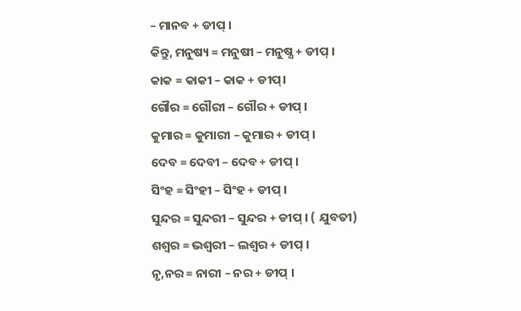– ମାନବ + ଡୀପ୍ ।
କିନ୍ତୁ, ମନୁଷ୍ୟ = ମନୁଷୀ – ମନୁଷ୍ଯ + ଡୀପ୍ ।
କାକ = କାକୀ – କାକ + ଡୀପ୍।
ଗୌର = ଗୌରୀ – ଗୌର + ଡୀପ୍ ।
କୁମାର = କୁମାରୀ – କୁମାର + ଡୀପ୍ ।
ଦେବ = ଦେବୀ – ଦେବ + ଡୀପ୍ ।
ସିଂହ = ସିଂହୀ – ସିଂହ + ଡୀପ୍ ।
ସୁନ୍ଦର = ସୁନ୍ଦରୀ – ସୁନ୍ଦର + ଡୀପ୍ । ( ଯୁବତୀ)
ଶଶ୍ବର = ଭଶ୍ଵରୀ – ଲଶ୍ଵର + ଡୀପ୍ ।
ନୃ,ନର = ନାରୀ – ନର + ଡୀପ୍ ।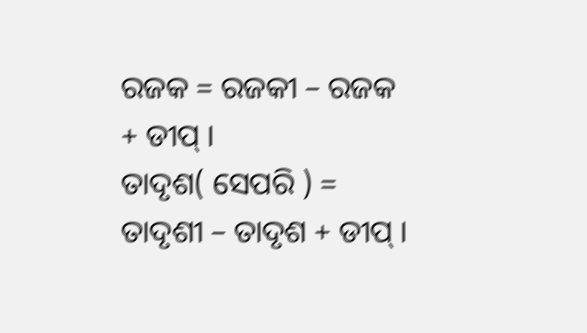ରଜକ = ରଜକୀ – ରଜକ + ଡୀପ୍ ।
ତାଦୃଶ( ସେପରି ) = ତାଦୃଶୀ – ତାଦୃଶ + ଡୀପ୍ ।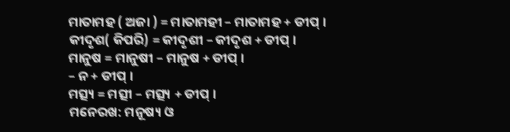ମାତାମହ ( ଅଜା ) = ମାତାମହୀ – ମାତାମହ + ଡୀପ୍ ।
କୀଦୃଶ( କିପରି) = କୀଦୃଶୀ – କୀଦୃଶ + ଡୀପ୍ ।
ମାନୁଷ = ମାନୁଷୀ – ମାନୁଷ + ଡୀପ୍ ।
– ନ + ଡୀପ୍ ।
ମତ୍ସ୍ୟ = ମତ୍ସୀ – ମତ୍ସ୍ୟ + ଡୀପ୍ ।
ମନେରଖ: ମନୂଷ୍ୟ ଓ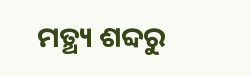ମତ୍ଥ୍ୟ ଶବ୍ଦରୁ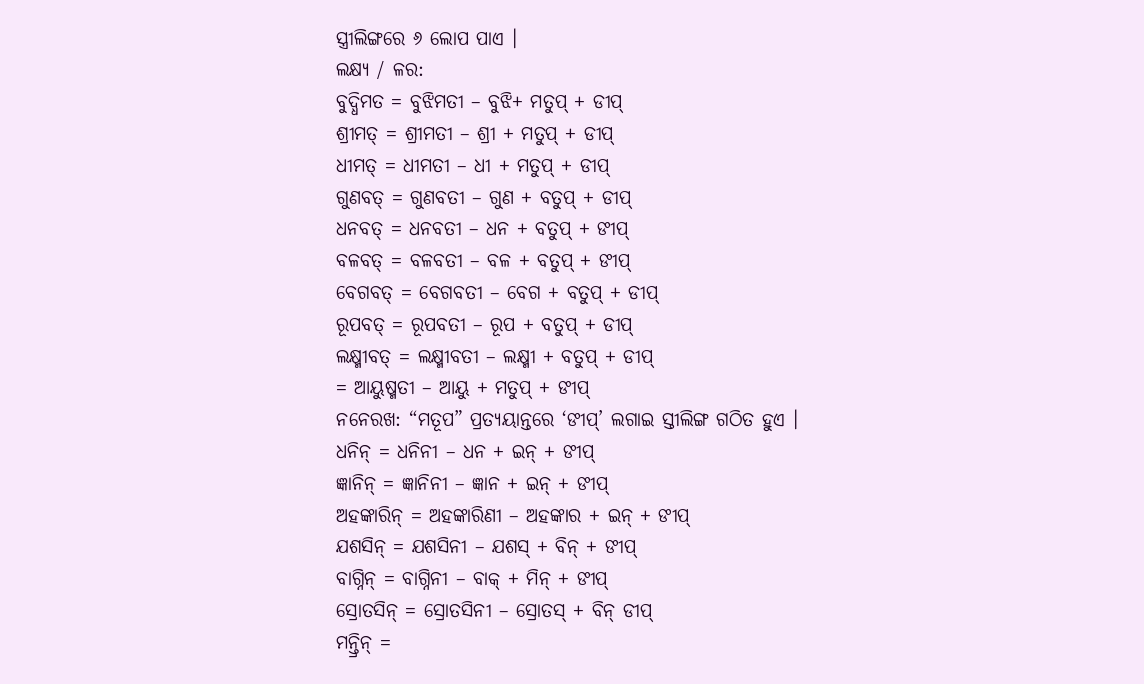ସ୍ତ୍ରୀଲିଙ୍ଗରେ ୬ ଲୋପ ପାଏ ।
ଲକ୍ଷ୍ୟ / ଳର:
ବୁଦ୍ଧିମତ = ବୁଝିମତୀ – ବୁଝି+ ମତୁପ୍ + ଡୀପ୍
ଶ୍ରୀମତ୍ = ଶ୍ରୀମତୀ – ଶ୍ରୀ + ମତୁପ୍ + ଡୀପ୍
ଧୀମତ୍ = ଧୀମତୀ – ଧୀ + ମତୁପ୍ + ଡୀପ୍
ଗୁଣବତ୍ = ଗୁଣବତୀ – ଗୁଣ + ବତୁପ୍ + ଡୀପ୍
ଧନବତ୍ = ଧନବତୀ – ଧନ + ବତୁପ୍ + ଙୀପ୍
ବଳବତ୍ = ବଳବତୀ – ବଳ + ବତୁପ୍ + ଙୀପ୍
ବେଗବତ୍ = ବେଗବତୀ – ବେଗ + ବତୁପ୍ + ଡୀପ୍
ରୂପବତ୍ = ରୂପବତୀ – ରୂପ + ବତୁପ୍ + ଡୀପ୍
ଲକ୍ଷ୍ମୀବତ୍ = ଲକ୍ଷ୍ମୀବତୀ – ଲକ୍ଷ୍ମୀ + ବତୁପ୍ + ଡୀପ୍
= ଆୟୁଷ୍ମତୀ – ଆୟୁ + ମତୁପ୍ + ଙୀପ୍
ନନେରଖ: “ମତୂପ” ପ୍ରତ୍ୟୟାନ୍ତରେ ‘ଙୀପ୍’ ଲଗାଇ ସ୍ତୀଲିଙ୍ଗ ଗଠିତ ହୁଏ ।
ଧନିନ୍ = ଧନିନୀ – ଧନ + ଇନ୍ + ଙୀପ୍
ଜ୍ଞାନିନ୍ = ଜ୍ଞାନିନୀ – ଜ୍ଞାନ + ଇନ୍ + ଙୀପ୍
ଅହଙ୍କାରିନ୍ = ଅହଙ୍କାରିଣୀ – ଅହଙ୍କାର + ଇନ୍ + ଙୀପ୍
ଯଶସିନ୍ = ଯଶସିନୀ – ଯଶସ୍ + ବିନ୍ + ଙୀପ୍
ବାଗ୍ନିନ୍ = ବାଗ୍ନିନୀ – ବାକ୍ + ମିନ୍ + ଙୀପ୍
ସ୍ରୋତସିନ୍ = ସ୍ରୋତସିନୀ – ସ୍ରୋତସ୍ + ବିନ୍ ଡୀପ୍
ମନ୍ତ୍ରିନ୍ =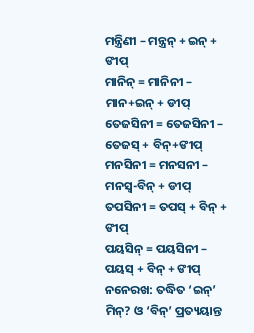ମନ୍ତ୍ରିଣୀ – ମନ୍ତ୍ରନ୍ + ଇନ୍ + ଙୀପ୍
ମାନିନ୍ = ମାନିନୀ – ମାନ+ଇନ୍ + ଡୀପ୍
ତେଜସିନୀ = ତେଜସିନୀ – ତେଜସ୍ + ବିନ୍+ଙୀପ୍
ମନସିନୀ = ମନସନୀ – ମନସ୍ୱ-ବିନ୍ + ଡୀପ୍
ତପସିନୀ = ତପସ୍ + ବିନ୍ + ଙୀପ୍
ପୟସିନ୍ = ପୟସିନୀ – ପୟସ୍ + ବିନ୍ + ଙୀପ୍
ନନେରଖ: ତଦ୍ଧିତ ‘ଇନ୍’ ମିନ୍? ଓ ‘ବିନ୍’ ପ୍ରତ୍ୟୟାନ୍ତ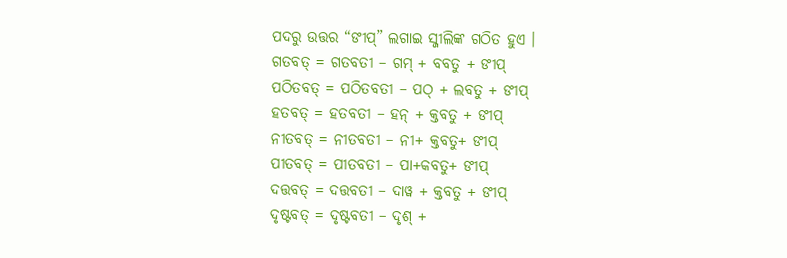ପଦରୁ ଉତ୍ତର “ଙୀପ୍” ଲଗାଇ ସ୍ଜୀଲିଙ୍କ ଗଠିତ ହୁଏ ।
ଗତବତ୍ = ଗତବତୀ – ଗମ୍ + ବବତୁ + ଙୀପ୍
ପଠିତବତ୍ = ପଠିତବତୀ – ପଠ୍ + ଲବତୁ + ଙୀପ୍
ହତବତ୍ = ହତବତୀ – ହନ୍ + କ୍ତବତୁ + ଙୀପ୍
ନୀତବତ୍ = ନୀତବତୀ – ନୀ+ କ୍ତବତୁ+ ଙୀପ୍
ପୀତବତ୍ = ପୀତବତୀ – ପା+କବତୁ+ ଙୀପ୍
ଦତ୍ତବତ୍ = ଦତ୍ତବତୀ – ଦାୱ + କ୍ତବତୁ + ଙୀପ୍
ଦୃଷ୍ଟବତ୍ = ଦୃଷ୍ଟବତୀ – ଦୃଶ୍ +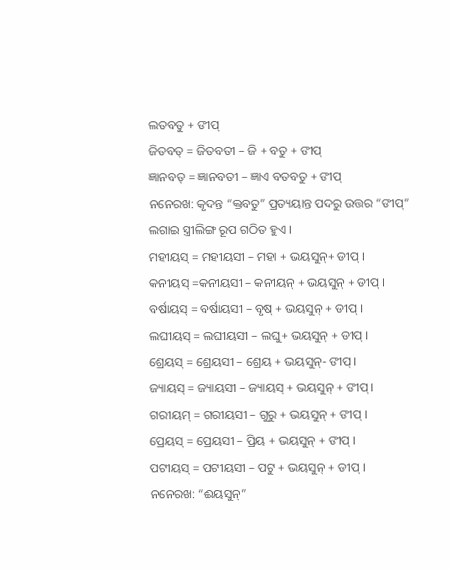ଲତବତୁ + ଙୀପ୍
ଜିତବତ୍ = ଜିତବତୀ – ଜି + ବତୁ + ଙୀପ୍
ଜ୍ଞାନବତ୍ = ଜ୍ଞାନବତୀ – ଜ୍ଞାଏ ବତବତୁ + ଙୀପ୍
ନନେରଖ: କୃଦନ୍ତ “କ୍ତବତୁ” ପ୍ରତ୍ୟୟାନ୍ତ ପଦରୁ ଉତ୍ତର “ଙୀପ୍” ଲଗାଇ ସ୍ତ୍ରୀଲିଙ୍ଗ ରୂପ ଗଠିତ ହୁଏ ।
ମହୀୟସ୍ = ମହୀୟସୀ – ମହା + ଭୟସୁନ୍+ ଡୀପ୍ ।
କନୀୟସ୍ =କନୀୟସୀ – କନୀୟନ୍ + ଭୟସୁନ୍ + ଡୀପ୍ ।
ବର୍ଷାୟସ୍ = ବର୍ଷାୟସୀ – ବୃଷ୍ + ଭୟସୁନ୍ + ଡୀପ୍ ।
ଲଘୀୟସ୍ = ଲଘୀୟସୀ – ଲଘୁ+ ଭୟସୁନ୍ + ଡୀପ୍ ।
ଶ୍ରେୟସ୍ = ଶ୍ରେୟସୀ – ଶ୍ରେୟ + ଭୟସୁନ୍- ଙୀପ୍ ।
ଜ୍ୟାୟସ୍ = ଜ୍ୟାୟସୀ – ଜ୍ୟାୟସ୍ + ଭୟସୁନ୍ + ଙୀପ୍।
ଗରୀୟମ୍ = ଗରୀୟସୀ – ଗୁରୁ + ଭୟସୁନ୍ + ଙୀପ୍ ।
ପ୍ରେୟସ୍ = ପ୍ରେୟସୀ – ପ୍ରିୟ + ଭୟସୁନ୍ + ଙୀପ୍ ।
ପଟୀୟସ୍ = ପଟୀୟସୀ – ପଟୁ + ଭୟସୁନ୍ + ଡୀପ୍ ।
ନନେରଖ: “ଈୟସୁନ୍”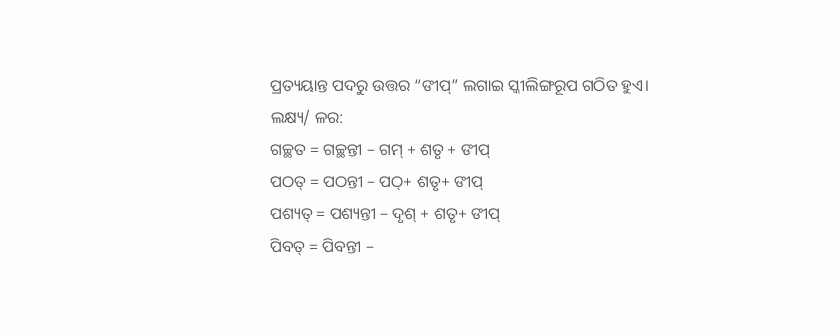ପ୍ରତ୍ୟୟାନ୍ତ ପଦରୁ ଉତ୍ତର “ଙୀପ୍” ଲଗାଇ ସ୍କୀଲିଙ୍ଗରୂପ ଗଠିତ ହୁଏ।
ଲକ୍ଷ୍ୟ/ ଳର:
ଗଚ୍ଛତ = ଗଚ୍ଛନ୍ତୀ – ଗମ୍ + ଶତୃ + ଙୀପ୍
ପଠତ୍ = ପଠନ୍ତୀ – ପଠ୍+ ଶତୃ+ ଙୀପ୍
ପଶ୍ୟତ୍ = ପଶ୍ୟନ୍ତୀ – ଦୃଶ୍ + ଶତୃ+ ଙୀପ୍
ପିବତ୍ = ପିବନ୍ତୀ –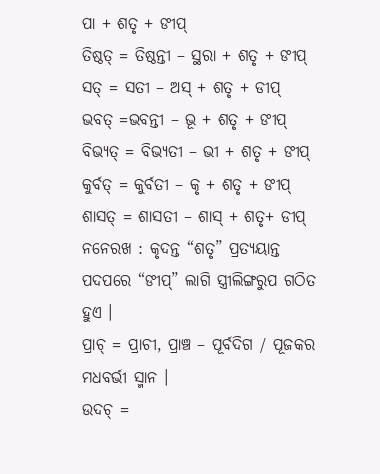ପା + ଶତୃ + ଙୀପ୍
ତିଷ୍ଠତ୍ = ତିଷ୍ଠନ୍ତୀ – ସ୍ଥରା + ଶତୃ + ଙୀପ୍
ସତ୍ = ସତୀ – ଅସ୍ + ଶତୃ + ଡୀପ୍
ଭବତ୍ =ଭବନ୍ତୀ – ଭୂ + ଶତୃ + ଙୀପ୍
ବିଭ୍ୟତ୍ = ବିଭ୍ୟତୀ – ଭୀ + ଶତୃ + ଙୀପ୍
କୁର୍ବତ୍ = କୁର୍ବତୀ – କୃ + ଶତୃ + ଙୀପ୍
ଶାସତ୍ = ଶାସତୀ – ଶାସ୍ + ଶତୃ+ ଡୀପ୍
ନନେରଖ : କୃଦନ୍ତ “ଶତୃ” ପ୍ରତ୍ୟୟାନ୍ତ ପଦପରେ “ଙୀପ୍” ଲାଗି ସ୍ତ୍ରୀଲିଙ୍ଗରୁପ ଗଠିତ ହୁଏ ।
ପ୍ରାଚ୍ = ପ୍ରାଚୀ, ପ୍ରାଞ୍ଚ – ପୂର୍ବଦିଗ / ପୂଜକର ମଧବର୍ଭୀ ସ୍ମାନ ।
ଉଦଚ୍ =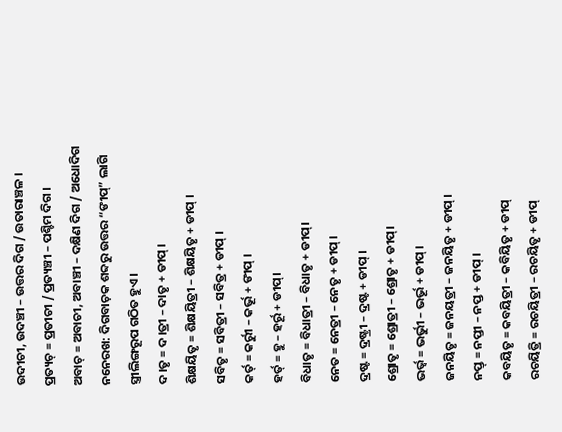ଉଦୀଚୀ, ଉଦଞ୍ଚୀ – ଉତ୍ତର ଦିଗ / ଉତାରାଞ୍ଚଳ ।
ପ୍ରତ୍ୟଚ୍ = ପ୍ରତୀଚୀ / ପ୍ରତ୍ୟଞ୍ଚୀ – ପଶ୍ଚିମ ଦିଗ ।
ଅବାଚ୍ = ଅବାଚୀ, ଅବାଞ୍ଚୀ – ଦକ୍ଷିଣ ଦିଗ / ଅଧୋଦିଗ
ନନେରଖ: ଦିଗବାଚ଼କ ଶବ୍ଦରୁ ଉତ୍ତର “ଙୀପ୍” ଲାଗି ସ୍ତ୍ରୀଲିଙ୍ଗରୂପ ଗଠିତ ହୁଏ ।
ଦ।ତୃ = ଦ।ତ୍ରୀ – ଦାତୃ + ଡୀପ୍ ।
ଶିକ୍ଷୟିତୃ = ଶିକ୍ଷୟିତ୍ରୀ – ଶିକ୍ଷୟିତୃ + ଡୀପ୍ ।
ସବିତୃ = ସବିତ୍ରୀ – ସବିତ୍ର + ଡୀପ୍ ।
କର୍ତ୍ = କର୍ରୁୀ – କର୍ଭୂ + ଙୀପ୍ ।
ହର୍ତ୍ = ହୁ – ହର୍ରୂ + ଡୀପ୍।
ବିଧାତୃ = ବିଧାତ୍ରୀ – ବିଧାତୃ + ଡୀପ୍।
ନେତ = ନେତ୍ରୀ – ନେତୃ + ଡୀପ୍ ।
ଦ୍ରଷ୍ଟ = ଦ୍ରଷ୍ଟ୍ରୀ – ଦ୍ରଷ୍ଟ + ଡୀପ୍ ।
ଶ୍ରୋତୃ = ଶ୍ରୋତ୍ରୀ – ଶ୍ରୋତୃ + ଡୀପ୍।
ଭର୍ଭ୍ଵ = ଭର୍ଭୁୀ – ଭର୍ଭୂ + ଡୀପ୍ ।
ଜନୟିତୃ = ଜନୟତ୍ରୀ – ଜନୟିତୃ + ଡୀପ୍ ।
ନପ୍ତ୍ = ନପ୍ତୀ – ନପ୍ତ + ଡୀପ୍ ।
କବୟିତୃ = କବୟିତ୍ରୀ – କବିୟିତୃ + ଡୀପ୍
ରଚୟିତ୍ରି = ରଚୟିତ୍ରୀ – ରଚୟିତୃ + ଡୀପ୍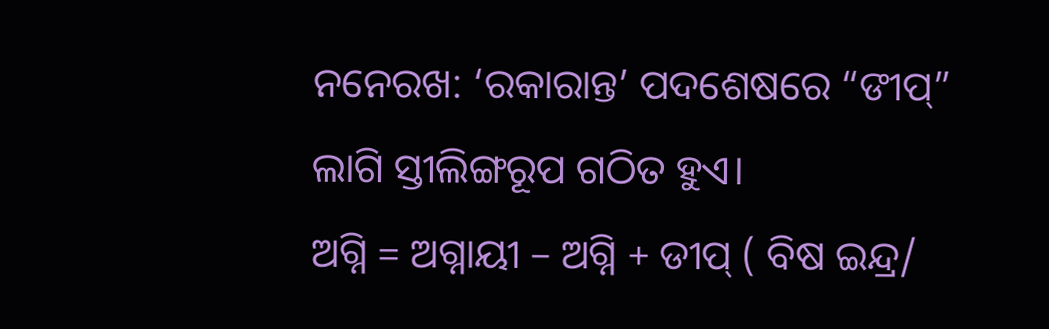ନନେରଖ: ‘ରକାରାନ୍ତ’ ପଦଶେଷରେ “ଙୀପ୍” ଲାଗି ସ୍ତୀଲିଙ୍ଗରୂପ ଗଠିତ ହୁଏ।
ଅଗ୍ନି = ଅଗ୍ନାୟୀ – ଅଗ୍ନି + ଡୀପ୍ ( ବିଷ ଇନ୍ଦ୍ର/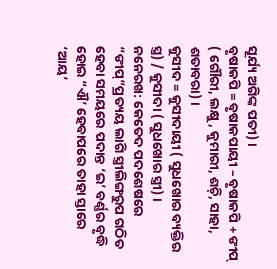ସୂର୍ଯ୍ୟ ଅଗିଙ୍କ ପତୀ) ।
ବୃଷାକପି = ବୃଷାକପାୟୀ – ବୃଷାକପି + ଙୀପ୍ ( ଗୌରୀ, ଲକ୍ଷୁ, କୁମାରୀ, ଶଚ଼ି, ସାହା, ଶତାବରା) ।
କୁସୀଦ = କୁସୀଦାୟୀ ( ସୁଧଖୋର ବ୍ୟକ୍ତିର ସ୍ତ୍ର) / କୁସୀଦା ( ସୁଧଖୋର ସ୍ତ୍ରୀ) ।
ନନେରଖ: କେତେଦ ପଦଶେଷରେ “ଙୀପ୍”ପ୍ରତ୍ୟୟ ଲାଗି ସ୍ତ୍ରୀଲିଙ୍ଗରୁପ ଗଠିତ ହେବା ସମୟରେ ପଦାନ୍ତ ‘ଇ’ ବର୍ଣ୍ଣର ବୃଦ୍ଧି ହୋଇ “ଐ’ ହେବାପରେ ତାହା ସ୍ତାରେ ‘ଆୟ’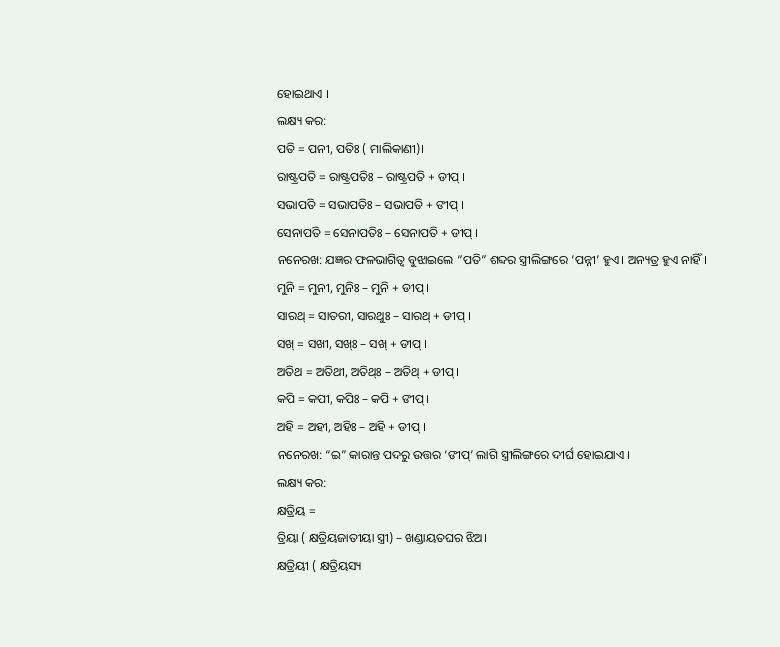ହୋଇଥାଏ ।
ଲକ୍ଷ୍ୟ କର:
ପତି = ପନୀ, ପତିଃ ( ମାଲିକାଣୀ)।
ରାଷ୍ଟ୍ରପତି = ରାଷ୍ଟ୍ରପତିଃ – ରାଷ୍ଟ୍ରପତି + ଡୀପ୍ ।
ସଭାପତି = ସଭାପତିଃ – ସଭାପତି + ଙୀପ୍ ।
ସେନାପତି = ସେନାପତିଃ – ସେନାପତି + ଡୀପ୍ ।
ନନେରଖ: ଯଜ୍ଞର ଫଳଭାଗିତ୍ଵ ବୁଝାଇଲେ “ପତି” ଶବ୍ଦର ସ୍ତ୍ରୀଲିଙ୍ଗରେ ‘ପନ୍ନୀ’ ହୁଏ। ଅନ୍ୟତ୍ର ହୁଏ ନାହିଁ।
ମୁନି = ମୁନୀ, ମୁନିଃ – ମୁନି + ଡୀପ୍।
ସାରଥ୍ = ସାତରୀ, ସାରଥୁଃ – ସାରଥ୍ + ଡୀପ୍ ।
ସଖ୍ = ସଖୀ, ସଖ୍ଃ – ସଖ୍ + ଡୀପ୍ ।
ଅତିଥ = ଅତିଥୀ, ଅତିଥ୍ଃ – ଅତିଥ୍ + ଡୀପ୍।
କପି = କପୀ, କପିଃ – କପି + ଙୀପ୍।
ଅହି = ଅହୀ, ଅହିଃ – ଅହି + ଡୀପ୍ ।
ନନେରଖ: “ଇ” କାରାନ୍ତ ପଦରୁ ଉତ୍ତର ‘ଙୀପ୍’ ଲାଗି ସ୍ତ୍ରୀଲିଙ୍ଗରେ ଦୀର୍ଘ ହୋଇଯାଏ ।
ଲକ୍ଷ୍ୟ କର:
କ୍ଷତ୍ରିୟ =
ତ୍ରିୟା ( କ୍ଷତ୍ରିୟଜାତୀୟା ସ୍ତ୍ରୀ) – ଖଣ୍ଡାୟତଘର ଝିଅ।
କ୍ଷତ୍ରିୟୀ ( କ୍ଷତ୍ରିୟସ୍ୟ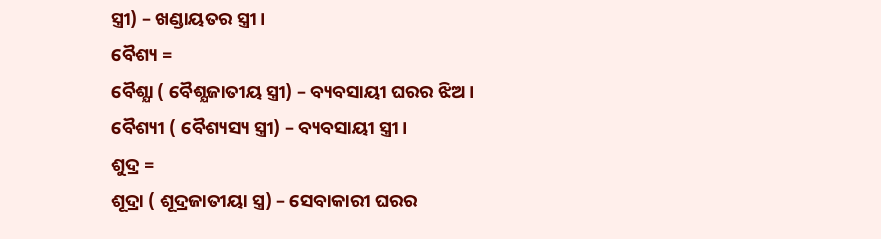ସ୍ତ୍ରୀ) – ଖଣ୍ଡାୟତର ସ୍ତ୍ରୀ।
ବୈଶ୍ୟ =
ବୈଶ୍ଯା ( ବୈଶ୍ଯଜାତୀୟ ସ୍ତ୍ରୀ) – ବ୍ୟବସାୟୀ ଘରର ଝିଅ।
ବୈଶ୍ୟୀ ( ବୈଶ୍ୟସ୍ୟ ସ୍ତ୍ରୀ) – ବ୍ୟବସାୟୀ ସ୍ତ୍ରୀ।
ଶୁଦ୍ର =
ଶୂଦ୍ରା ( ଶୂଦ୍ରଜାତୀୟା ସ୍ତ୍ର) – ସେବାକାରୀ ଘରର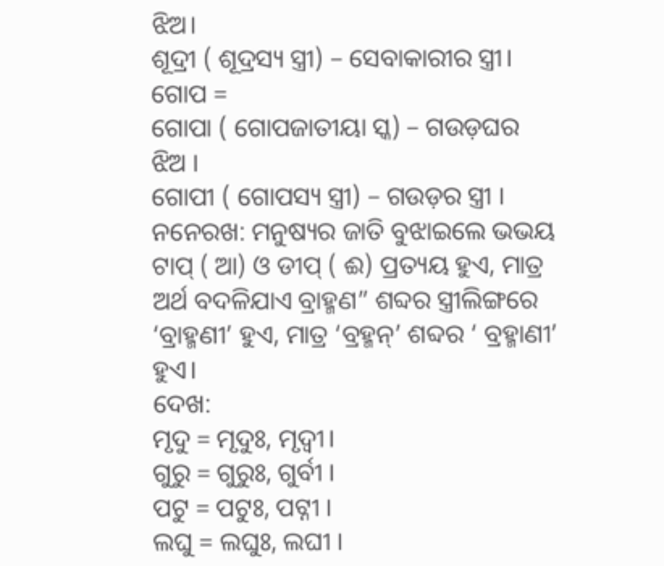ଝିଅ।
ଶୂଦ୍ରୀ ( ଶୂଦ୍ରସ୍ୟ ସ୍ତ୍ରୀ) – ସେବାକାରୀର ସ୍ତ୍ରୀ।
ଗୋପ =
ଗୋପା ( ଗୋପଜାତୀୟା ସ୍କ) – ଗଉଡ଼ଘର ଝିଅ ।
ଗୋପୀ ( ଗୋପସ୍ୟ ସ୍ତ୍ରୀ) – ଗଉଡ଼ର ସ୍ତ୍ରୀ ।
ନନେରଖ: ମନୁଷ୍ୟର ଜାତି ବୁଝାଇଲେ ଭଭୟ ଟାପ୍ ( ଆ) ଓ ଡୀପ୍ ( ଈ) ପ୍ରତ୍ୟୟ ହୁଏ, ମାତ୍ର ଅର୍ଥ ବଦଳିଯାଏ ବ୍ରାହ୍ମଣ” ଶବ୍ଦର ସ୍ତ୍ରୀଲିଙ୍ଗରେ ‘ବ୍ରାହ୍ମଣୀ’ ହୁଏ, ମାତ୍ର ‘ବ୍ରହ୍ମନ୍’ ଶବ୍ଦର ‘ ବ୍ରହ୍ମାଣୀ’ ହୁଏ।
ଦେଖ:
ମୃଦୁ = ମୃଦୁଃ, ମୃଦ୍ବୀ।
ଗୁରୁ = ଗୁରୁଃ, ଗୁର୍ବୀ ।
ପଟୁ = ପଟୁଃ, ପଟ୍ନୀ ।
ଲଘୁ = ଲଘୁଃ, ଲଘୀ ।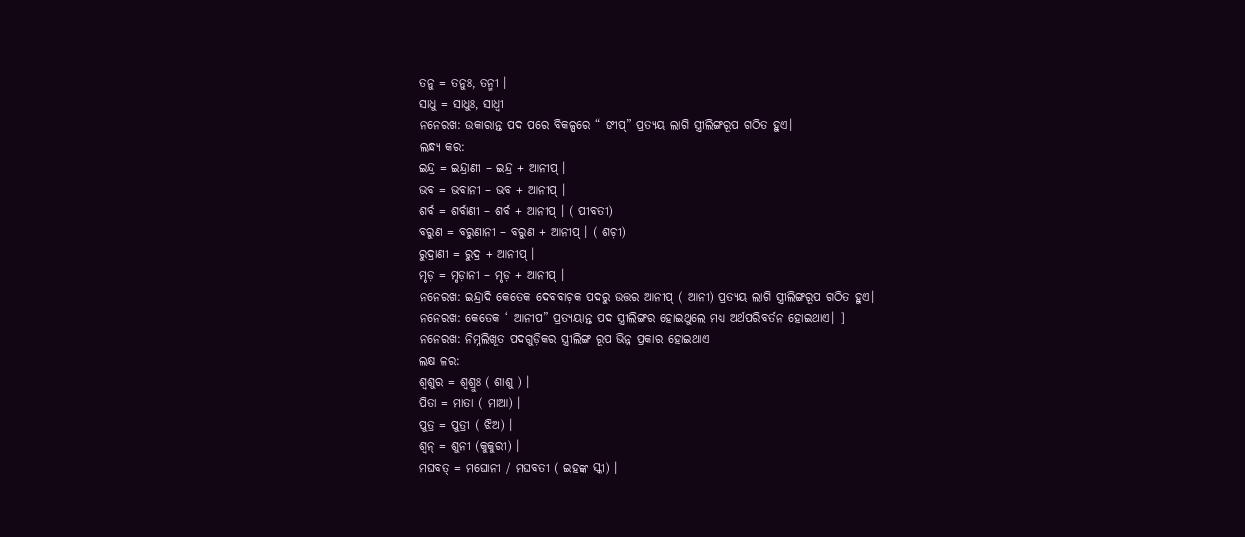ତନୁ = ତନୁଃ, ତନ୍ମୀ ।
ସାଧୁ = ସାଧୁଃ, ସାଧ୍ଵୀ
ନନେରଖ: ଉକାରାନ୍ତ ପଦ ପରେ ବିକଳ୍ପରେ “ ଙୀପ୍” ପ୍ରତ୍ୟୟ ଲାଗି ସ୍ତ୍ରୀଲିଙ୍ଗରୂପ ଗଠିତ ହୁଏ।
ଲନ୍ଧ୍ୟ କର:
ଇନ୍ଦ୍ର = ଇନ୍ଦ୍ରାଣୀ – ଇନ୍ଦ୍ର + ଆନୀପ୍ ।
ଭବ = ଭବାନୀ – ଭବ + ଆନୀପ୍ ।
ଶର୍ବ = ଶର୍ବାଣୀ – ଶର୍ବ + ଆନୀପ୍ । ( ପୀବତୀ)
ବରୁଣ = ବରୁଣାନୀ – ବରୁଣ + ଆନୀପ୍ । ( ଶଚ଼ୀ)
ରୁଦ୍ରାଣୀ = ରୁଦ୍ର + ଆନୀପ୍ ।
ମୃଡ଼ = ମୃଡ଼ାନୀ – ମୃଡ଼ + ଆନୀପ୍ ।
ନନେରଖ: ଇନ୍ଦ୍ରାଦି କେତେକ ଦେବବାଚ଼କ ପଦରୁ ଉତ୍ତର ଆନୀପ୍ ( ଆନୀ) ପ୍ରତ୍ୟୟ ଲାଗି ସ୍ତ୍ରୀଲିଙ୍ଗରୂପ ଗଠିତ ହୁଏ।
ନନେରଖ: କେତେକ ‘ ଆନୀପ” ପ୍ରତ୍ୟୟାନ୍ତ ପଦ ସ୍ତ୍ରୀଲିଙ୍ଗର ହୋଇଥୁଲେ ମଧ୍ଯ ଅର୍ଥପରିବର୍ତନ ହୋଇଥାଏ। ]
ନନେରଖ: ନିମ୍ନଲିଖୂତ ପଦଗୁଡ଼ିକର ସ୍ତ୍ରୀଲିଙ୍ଗ ରୂପ ଭିନ୍ନ ପ୍ରକାର ହୋଇଥାଏ
ଲକ୍ଷ ଳର:
ଶ୍ଵଶୁର = ଶ୍ଵଶ୍ରୁଃ ( ଶାଶୁ ) ।
ପିତା = ମାତା ( ମାଆ) ।
ପୁତ୍ର = ପୁତ୍ରୀ ( ଝିଅ) ।
ଶ୍ଵନ୍ = ଶୁନୀ (କୁକୁରୀ) ।
ମଘବତ୍ = ମଘୋନୀ / ମଘବତୀ ( ଇହଙ୍କ ସ୍କୀ) ।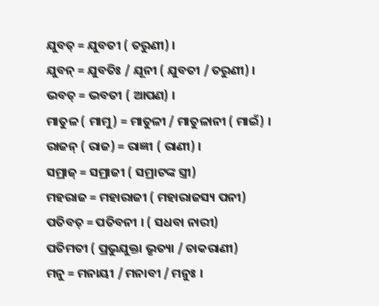ଯୁବତ୍ = ଯୁବତୀ ( ତରୁଣୀ) ।
ଯୁବନ୍ = ଯୁବତିଃ / ଯୂନୀ ( ଯୁବତୀ / ତରୁଣୀ) ।
ଭବତ୍ = ଭବତୀ ( ଆପଣ) ।
ମାତୁଳ ( ମାମୁ) = ମାତୁଳୀ / ମାତୁଳାନୀ ( ମାଇଁ) ।
ରାଜନ୍ ( ରାଜ) = ରାଜ୍ଞୀ ( ରାଣୀ) ।
ସମ୍ରାଜ୍ = ସମ୍ରାଜୀ ( ସମ୍ରାଟଙ୍କ ସ୍ତ୍ରୀ)
ମହରାଜ = ମହାରାଜୀ ( ମହାରାଜସ୍ୟ ପନୀ)
ପତିବତ୍ = ପତିବନୀ । ( ସଧବା ନାରୀ)
ପତିମତୀ ( ପ୍ରଭୁଯୁକ୍ତା ଭୃତ୍ୟା / ଚାକରାଣୀ)
ମନୁ = ମନାୟୀ / ମନାବୀ / ମନୁଃ ।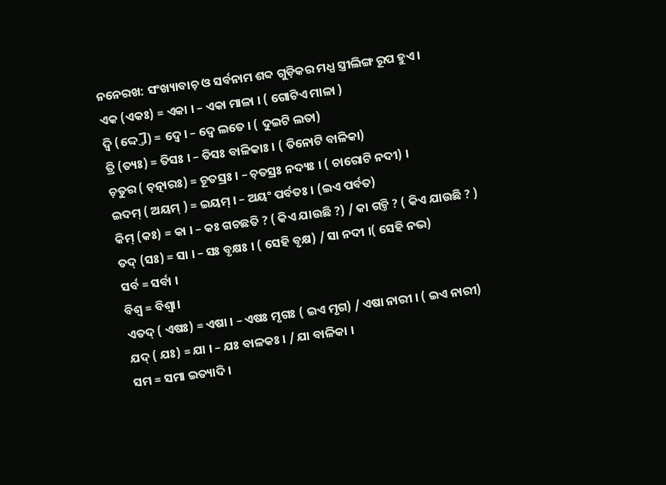ନନେରଖ: ସଂଖ୍ୟାବାଚ଼ ଓ ସର୍ବନାମ ଶବ୍ଦ ଗୁଡ଼ିକର ମଧ୍ଯ ସ୍ତ୍ରୀଲିଙ୍ଗ ରୂପ ହୁଏ।
ଏକ (ଏକଃ) = ଏକା । – ଏକା ମାଳା । ( ଗୋଟିଏ ମାଳା )
ଦ୍ବି (ଦ୍ଦ୍ତୌ) = ଦ୍ଵେ। – ଦ୍ଵେ ଲତେ । ( ଦୁଇଟି ଲତା)
ତ୍ରି (ତ୍ୟଃ) = ତିସଃ । – ତିସଃ ବାଳିକାଃ । ( ତିନୋଟି ବାଳିକା)
ଚ଼ତୁର ( ଚ଼ତ୍ନାରଃ) = ଚୂତସ୍ରଃ । – ଚ଼ତସ୍ରଃ ନଦ୍ୟଃ । ( ଚାରୋଟି ନଦୀ) ।
ଇଦମ୍ ( ଅୟମ୍ ) = ଇୟମ୍ । – ଅୟଂ ପର୍ବତଃ । (ଇଏ ପର୍ବତ)
କିମ୍ (କଃ) = କା । – କଃ ଗଚଛତି ? ( କିଏ ଯାଉଛି ?) / କା ଗଚ୍ତି ? ( କିଏ ଯାଉଛି ? )
ତଦ୍ (ସଃ) = ସା । – ସଃ ବୃକ୍ଷଃ । ( ସେହି ବୃକ୍ଷ) / ସା ନଦୀ ।( ସେହି ନଭ)
ସର୍ବ = ସର୍ବା ।
ବିଶ୍ଵ = ବିଶ୍ଵା।
ଏତଦ୍ ( ଏଷଃ) = ଏଷା । – ଏଷଃ ମୃଗଃ ( ଇଏ ମୃଗ) / ଏଷା ନାରୀ । ( ଇଏ ନାରୀ)
ଯଦ୍ ( ଯଃ) = ଯା । – ଯଃ ବାଳକଃ । / ଯା ବାଳିକା ।
ସମ = ସମା ଇତ୍ୟାଦି ।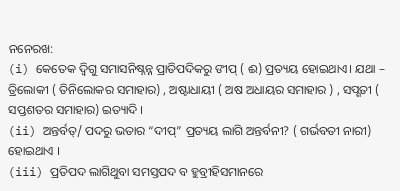ନନେରଖ:
(i) କେତେକ ଦ୍ବିଗୁ ସମାସନିଷ୍ନନ୍ନ ପ୍ରାତିପଦିକରୁ ଙୀପ୍ ( ଈ) ପ୍ରତ୍ୟୟ ହୋଇଥାଏ। ଯଥା – ତ୍ରିଲୋକୀ ( ତିନିଲୋକର ସମାହାର) , ଅଷ୍ଟାଧାୟୀ ( ଅଷ ଅଧାୟର ସମାହାର ) , ସପ୍ଶତୀ ( ସପ୍ତଶତର ସମାହାର) ଇତ୍ୟାଦି ।
(ii) ଅନ୍ତର୍ବତ୍/ ପଦରୁ ଭତାର “ଦୀପ୍” ପ୍ରତ୍ୟୟ ଲାଗି ଅନ୍ତର୍ବନୀ? ( ଗର୍ଭବତୀ ନାରୀ) ହୋଇଥାଏ ।
(iii) ପ୍ରତିପଦ ଲାଗିଥୁବା ସମସ୍ତପଦ ବ ହୁବ୍ରୀହିସମାନରେ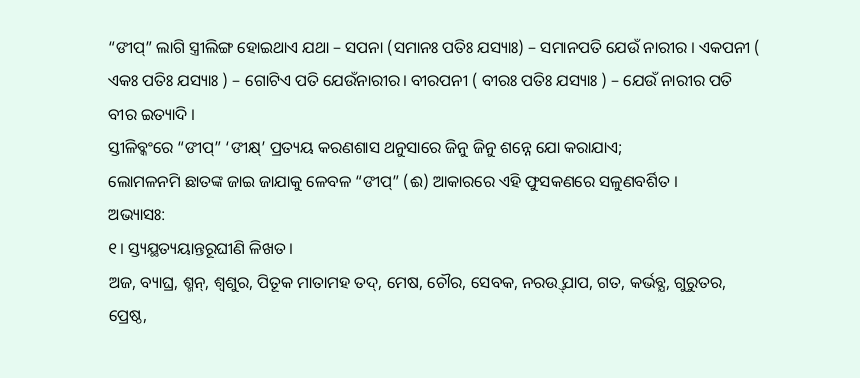“ଙୀପ୍” ଲାଗି ସ୍ତ୍ରୀଲିଙ୍ଗ ହୋଇଥାଏ ଯଥା – ସପନା (ସମାନଃ ପତିଃ ଯସ୍ୟାଃ) – ସମାନପତି ଯେଉଁ ନାରୀର । ଏକପନୀ ( ଏକଃ ପତିଃ ଯସ୍ୟାଃ ) – ଗୋଟିଏ ପତି ଯେଉଁନାରୀର। ବୀରପନୀ ( ବୀରଃ ପତିଃ ଯସ୍ୟାଃ ) – ଯେଉଁ ନାରୀର ପତି ବୀର ଇତ୍ୟାଦି ।
ସ୍ତୀଳିବ୍କଂରେ “ଙୀପ୍” ‘ଙୀକ୍ଷ୍’ ପ୍ରତ୍ୟୟ କରଣଶାସ ଥନୁସାରେ ଜିନୁ ଜିନୁ ଶନ୍ନେ ଯୋ କରାଯାଏ;
ଲୋମଳନମି ଛାତଙ୍କ ଜାଇ ଜାଯାକୁ ଳେବଳ “ଙୀପ୍” (ଈ) ଆକାରରେ ଏହି ଫୁସକଣରେ ସଳୁଣବର୍ଶିତ ।
ଅଭ୍ୟାସଃ:
୧। ସ୍ତ୍ୟଯ୍ଥତ୍ୟୟାନ୍ତରୂଘୀଣି ଳିଖତ ।
ଅଜ, ବ୍ୟାଘ୍ର, ଶ୍ମନ୍, ଶ୍ଵଶୁର, ପିତୂକ ମାତାମହ ତଦ୍, ମେଷ, ଚୌର, ସେବକ, ନରଉ୍ତ୍ ପାପ, ଗତ, କର୍ଭବ୍ଯ, ଗୁରୁତର, ପ୍ରେଷ୍ଠ,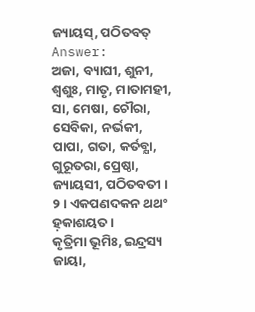ଜ୍ୟାୟସ୍, ପଠିତବତ୍
Answer:
ଅଜା, ବ୍ୟାଘୀ, ଶୁନୀ, ଶ୍ବଶୁଃ, ମାତୃ, ମାତାମହୀ, ସା, ମେଷା, ଚୌରା, ସେବିକା, ନର୍ଭକୀ, ପାପା, ଗତା, କର୍ତବ୍ଯା, ଗୁରୂତରା, ପ୍ରେଷ୍ଠା, ଜ୍ୟାୟସୀ, ପଠିତବତୀ ।
୨। ଏକପଣଦକନ ଥଥଂ ହ଼କାଶୟତ ।
କୃତ୍ରିମା ଭୂମିଃ, ଇନ୍ଦ୍ରସ୍ୟ ଜାୟା,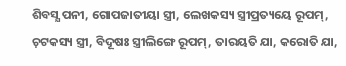ଶିବସ୍ଯ ପନୀ, ଗୋପଜାତୀୟା ସ୍ତ୍ରୀ, ଲେଖକସ୍ୟ ସ୍ତ୍ରୀପ୍ରତ୍ୟୟେ ରୂପମ୍, ଚ଼ଟକସ୍ୟ ସ୍ତ୍ରୀ, ବିଦୂଷଃ ସ୍ତ୍ରୀଲିଙ୍ଗେ ରୂପମ୍, ତାରୟତି ଯା, କରୋତି ଯା,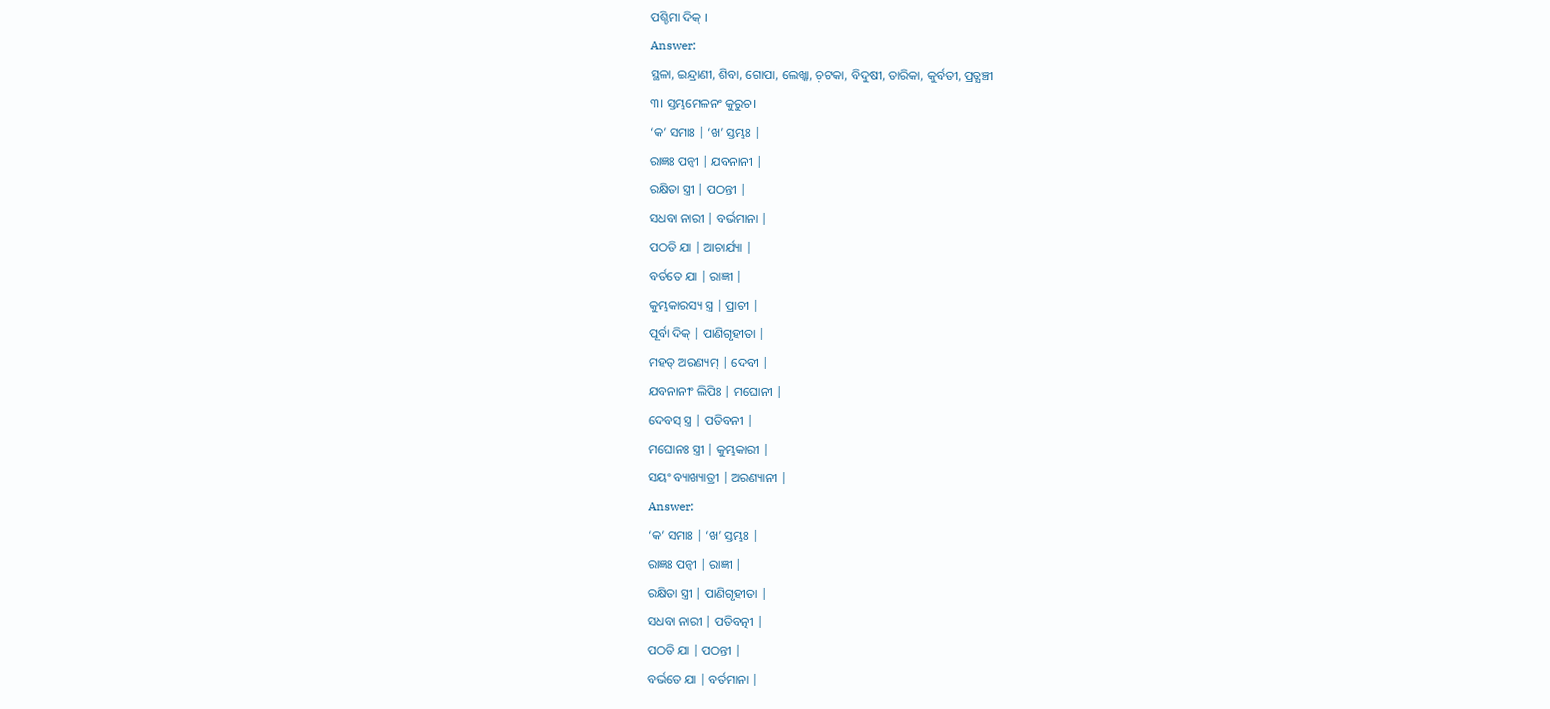ପଶ୍ଚିମା ଦିକ୍ ।
Answer:
ସ୍ଥଳା, ଇନ୍ଦ୍ରାଣୀ, ଶିବା, ଗୋପା, ଲେଖ୍କା, ଚ଼ଟକା, ବିଦୁଷୀ, ତାରିକା, କୁର୍ବତୀ, ପ୍ରତ୍ଯଞ୍ଚୀ
୩। ସ୍ତମ୍ଭମେଳନଂ କୁରୁଚ।
‘କ’ ସମାଃ | ‘ଖ’ ସ୍ତମ୍ଭଃ |
ରାଜ୍ଞଃ ପନ୍ଵୀ | ଯବନାନୀ |
ରକ୍ଷିତା ସ୍ତ୍ରୀ | ପଠନ୍ତୀ |
ସଧବା ନାରୀ | ବର୍ଭମାନା |
ପଠତି ଯା | ଆଚାର୍ଯ୍ୟା |
ବର୍ତତେ ଯା | ରାଜ୍ଞୀ |
କୁମ୍ଭକାରସ୍ୟ ସ୍ତ୍ର | ପ୍ରାଚୀ |
ପୂର୍ବା ଦିକ୍ | ପାଣିଗୃହୀତା |
ମହତ୍ ଅରଣ୍ୟମ୍ | ଦେବୀ |
ଯବନାନୀଂ ଲିପିଃ | ମଘୋନୀ |
ଦେବସ୍ ସ୍ତ୍ର | ପତିବନୀ |
ମଘୋନଃ ସ୍ତ୍ରୀ | କୁମ୍ଭକାରୀ |
ସୟଂ ବ୍ୟାଖ୍ୟାତ୍ରୀ | ଅରଣ୍ୟାନୀ |
Answer:
‘କ’ ସମାଃ | ‘ଖ’ ସ୍ତମ୍ଭଃ |
ରାଜ୍ଞଃ ପନ୍ବୀ | ରାଜ୍ଞୀ |
ରକ୍ଷିତା ସ୍ତ୍ରୀ | ପାଣିଗୃହୀତା |
ସଧବା ନାରୀ | ପତିବତ୍ନୀ |
ପଠତି ଯା | ପଠନ୍ତୀ |
ବର୍ଭତେ ଯା | ବର୍ତମାନା |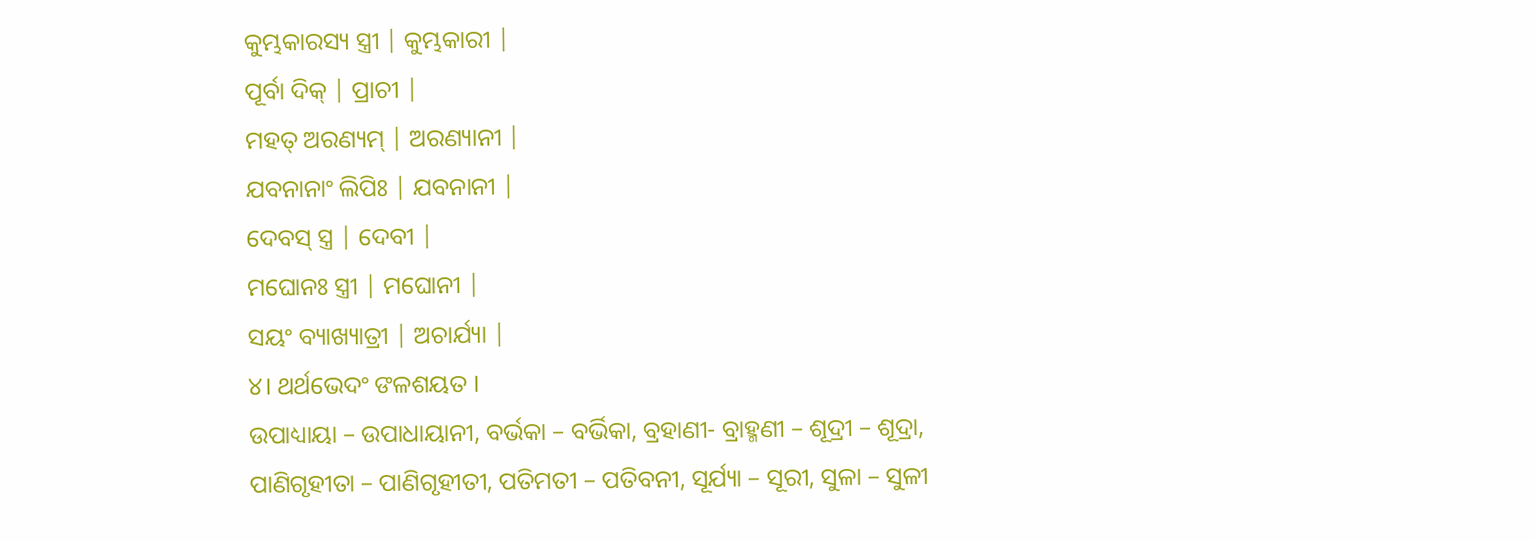କୁମ୍ଭକାରସ୍ୟ ସ୍ତ୍ରୀ | କୁମ୍ଭକାରୀ |
ପୂର୍ବା ଦିକ୍ | ପ୍ରାଚୀ |
ମହତ୍ ଅରଣ୍ୟମ୍ | ଅରଣ୍ୟାନୀ |
ଯବନାନାଂ ଲିପିଃ | ଯବନାନୀ |
ଦେବସ୍ ସ୍ତ୍ର | ଦେବୀ |
ମଘୋନଃ ସ୍ତ୍ରୀ | ମଘୋନୀ |
ସୟଂ ବ୍ୟାଖ୍ୟାତ୍ରୀ | ଅଚାର୍ଯ୍ୟା |
୪। ଥର୍ଥଭେଦଂ ଙଳଶୟତ ।
ଉପାଧ୍ୟାୟା – ଉପାଧାୟାନୀ, ବର୍ଭକା – ବର୍ଭିକା, ବ୍ରହାଣୀ- ବ୍ରାହ୍ମଣୀ – ଶୂଦ୍ରୀ – ଶୂଦ୍ରା, ପାଣିଗୃହୀତା – ପାଣିଗୃହୀତୀ, ପତିମତୀ – ପତିବନୀ, ସୂର୍ଯ୍ୟା – ସୂରୀ, ସୁଳା – ସୁଳୀ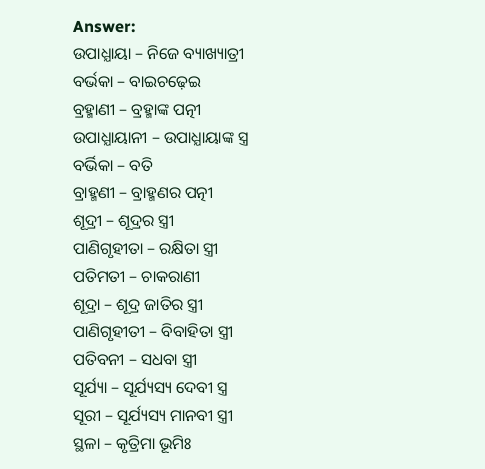Answer:
ଉପାଧ୍ଯାୟା – ନିଜେ ବ୍ୟାଖ୍ୟାତ୍ରୀ
ବର୍ଭକା – ବାଇଚଢ଼େଇ
ବ୍ରହ୍ମାଣୀ – ବ୍ରହ୍ମାଙ୍କ ପତ୍ନୀ
ଉପାଧ୍ଯାୟାନୀ – ଉପାଧ୍ଯାୟାଙ୍କ ସ୍ତ୍ର
ବର୍ଭିକା – ବତି
ବ୍ରାହ୍ମଣୀ – ବ୍ରାହ୍ମଣର ପତ୍ନୀ
ଶୂଦ୍ରୀ – ଶୂଦ୍ରର ସ୍ତ୍ରୀ
ପାଣିଗୃହୀତା – ରକ୍ଷିତା ସ୍ତ୍ରୀ
ପତିମତୀ – ଚାକରାଣୀ
ଶୂଦ୍ରା – ଶୂଦ୍ର ଜାତିର ସ୍ତ୍ରୀ
ପାଣିଗୃହୀତୀ – ବିବାହିତା ସ୍ତ୍ରୀ
ପତିବନୀ – ସଧବା ସ୍ତ୍ରୀ
ସୂର୍ଯ୍ୟା – ସୂର୍ଯ୍ୟସ୍ୟ ଦେବୀ ସ୍ତ୍ର
ସୂରୀ – ସୂର୍ଯ୍ୟସ୍ୟ ମାନବୀ ସ୍ତ୍ରୀ
ସ୍ଥଳା – କୃତ୍ରିମା ଭୂମିଃ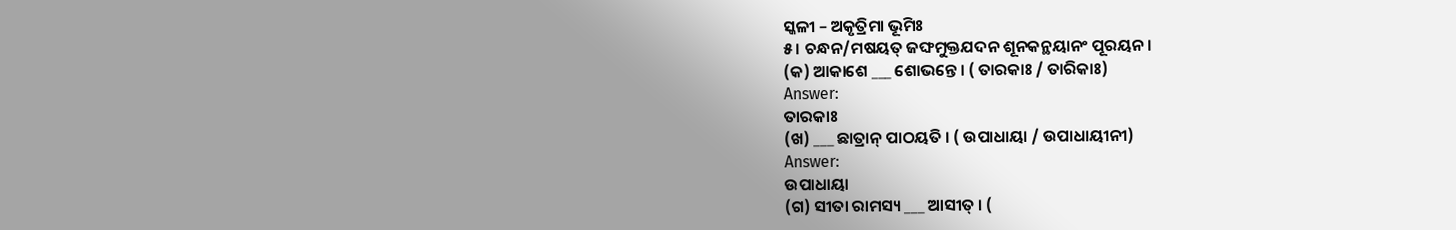ସ୍କଳୀ – ଅକୃତ୍ରିମା ଭୂମିଃ
୫। ଚନ୍ଧନ/ମଷୟତ୍ ଜଙ୍ଘମୁକ୍ତଯଦନ ଶୂନକନ୍ଥୟାନଂ ପୂରୟନ।
(କ) ଆକାଶେ ___ ଶୋଭନ୍ତେ । ( ତାରକାଃ / ତାରିକାଃ)
Answer:
ତାରକାଃ
(ଖ) ___ ଛାତ୍ରାନ୍ ପାଠୟତି । ( ଉପାଧାୟା / ଉପାଧାୟୀନୀ)
Answer:
ଉପାଧାୟା
(ଗ) ସୀତା ରାମସ୍ୟ ___ ଆସୀତ୍ । (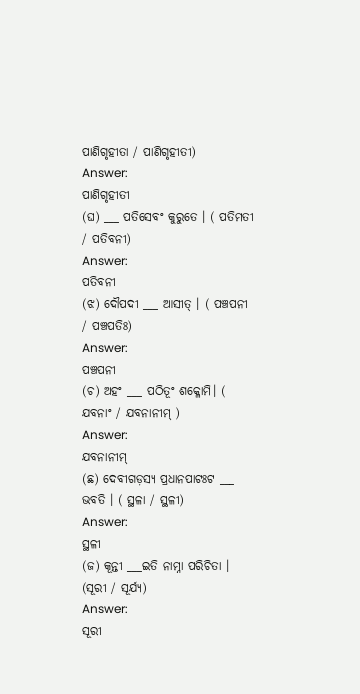ପାଣିଗୃହୀତା / ପାଣିଗୃହୀତୀ)
Answer:
ପାଣିଗୃହୀତୀ
(ଘ) ___ ପତିସେବଂ କୁରୁତେ । ( ପତିମତୀ / ପତିବନୀ)
Answer:
ପତିବନୀ
(ଝ) ଦୌପଦୀ ___ ଆସୀତ୍ । ( ପଞ୍ଚପନୀ / ପଞ୍ଚପତିଃ)
Answer:
ପଞ୍ଚପନୀ
(ଚ) ଅହଂ ___ ପଠିତୂଂ ଶକ୍ଳୋମି। ( ଯବନାଂ / ଯବନାନୀମ୍ )
Answer:
ଯବନାନୀମ୍
(ଛ) ଦେବୀଗଡ଼ସ୍ୟ ପ୍ରଧାନପାଟଃଟ ___ ଭବତି । ( ସ୍ଥଳା / ସ୍ଥଳୀ)
Answer:
ସ୍ଥଳୀ
(ଜ) କୂନ୍ତୀ ___ଇତି ନାମ୍ନା ପରିଚିତା । (ସୂରୀ / ସୂର୍ଯ୍ୟ)
Answer:
ସୂରୀ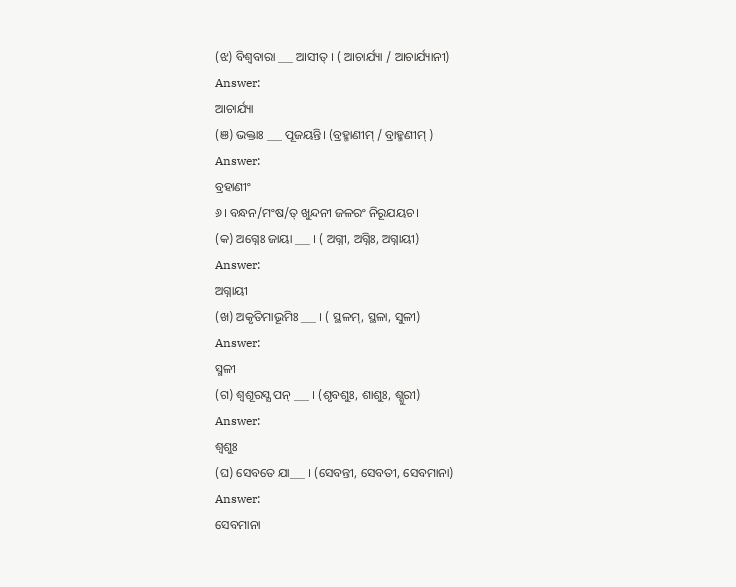(ଝ) ବିଶ୍ଵବାରା ___ ଆସୀତ୍ । ( ଆଚାର୍ଯ୍ୟା / ଆଚାର୍ଯ୍ୟାନୀ)
Answer:
ଆଚାର୍ଯ୍ୟା
(ଞ) ଭକ୍ତାଃ ___ ପୂଜୟନ୍ତି। (ବ୍ରହ୍ମାଣୀମ୍ / ବ୍ରାହ୍ମଣୀମ୍ )
Answer:
ବ୍ରହାଣୀଂ
୬। ବନ୍ଧନ/ମଂଷ/ତ୍ ଖୁନ୍ଦନୀ ଜଳରଂ ନିରୂଯୟଚ।
(କ) ଅଗ୍ନେଃ ଜାୟା ___ । ( ଅଗ୍ନୀ, ଅଗ୍ନିଃ, ଅଗ୍ନାୟୀ)
Answer:
ଅଗ୍ନାୟୀ
(ଖ) ଅକୃତିମାଭୂମିଃ ___ । ( ସ୍ଥଳମ୍, ସ୍ଥଳା, ସୁଳୀ)
Answer:
ସ୍ମଳୀ
(ଗ) ଶ୍ଵଶୂରସ୍ଯ ପନ୍ ___ । (ଶୃବଶୁଃ, ଶାଶୁଃ, ଶ୍ଶୁରୀ)
Answer:
ଶ୍ଵଶୁଃ
(ଘ) ସେବତେ ଯା___ । (ସେବନ୍ତୀ, ସେବତୀ, ସେବମାନା)
Answer:
ସେବମାନା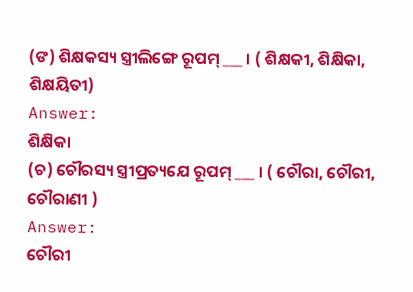(ଙ) ଶିକ୍ଷକସ୍ୟ ସ୍ତ୍ରୀଲିଙ୍ଗେ ରୂପମ୍ ___ । ( ଶିକ୍ଷକୀ, ଶିକ୍ଷିକା, ଶିକ୍ଷୟିତୀ)
Answer:
ଶିକ୍ଷିକା
(ଚ) ଚୌରସ୍ୟ ସ୍ତ୍ରୀପ୍ରତ୍ୟଯେ ରୂପମ୍ ___ । ( ଚୌରା, ଚୌରୀ, ଚୌରାଣୀ )
Answer:
ଚୌରୀ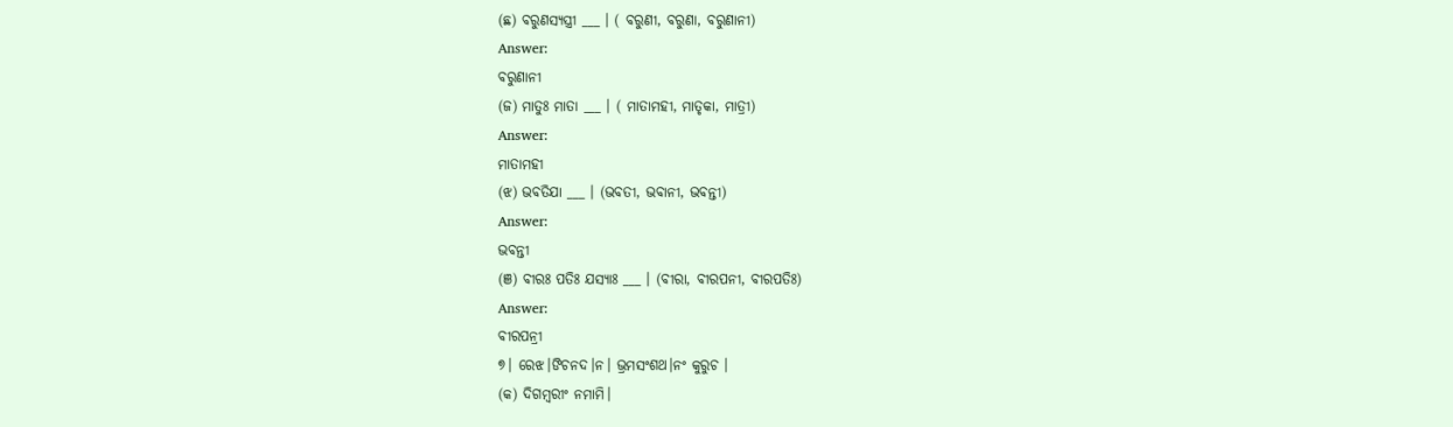(ଛ) ବରୁଣସ୍ୟସ୍ତ୍ରୀ ___ । ( ବରୁଣୀ, ବରୁଣା, ବରୁଣାନୀ)
Answer:
ବରୁଣାନୀ
(ଜ) ମାତୁଃ ମାତା ___ । ( ମାତାମହୀ, ମାତୃକା, ମାତ୍ରୀ)
Answer:
ମାତାମହୀ
(ଝ) ଭବତିଯା ___ । (ଭବତୀ, ଭବାନୀ, ଭବନ୍ତୀ)
Answer:
ଭବନ୍ତୀ
(ଞ) ବୀରଃ ପତିଃ ଯସ୍ୟାଃ ___ । (ବୀରା, ବୀରପନୀ, ବୀରପତିଃ)
Answer:
ବୀରପନ୍ରୀ
୭। ରେଝ।ଙିଚନଦ।ନ। ଭ୍ରମସଂଶଥ।ନଂ କୁରୁଚ ।
(କ) ଦିଗମ୍ବରୀଂ ନମାମି।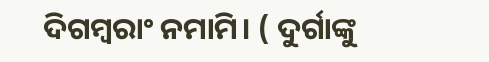ଦିଗମ୍ବରାଂ ନମାମି। ( ଦୁର୍ଗାଙ୍କୁ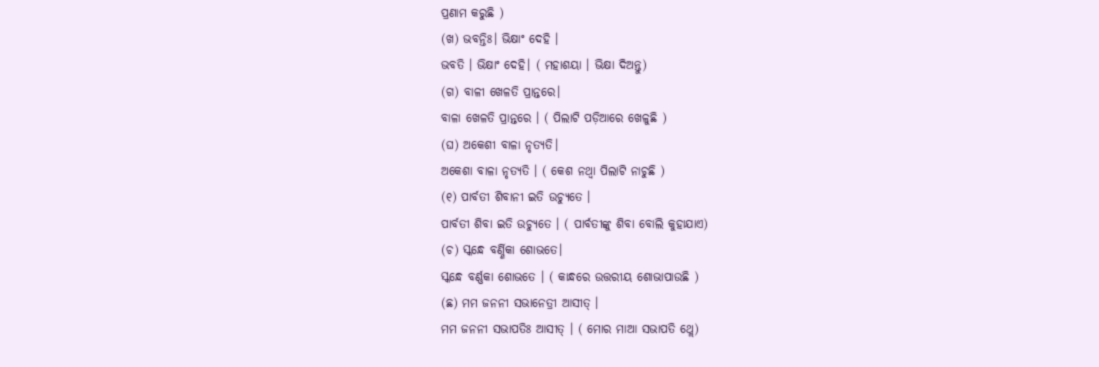ପ୍ରଣାମ କରୁଛି )
(ଖ) ଭବନ୍ତିଃ। ଭିକ୍ଷାଂ ଦେହି ।
ଭବତି । ଭିକ୍ଷାଂ ଦେହି। ( ମହାଶୟା । ଭିକ୍ଷା ଦିଅନ୍ତୁ)
(ଗ) ବାଳୀ ଖେଳତି ପ୍ରାନ୍ତରେ।
ବାଳା ଖେଳତି ପ୍ରାନ୍ତରେ । ( ପିଲାଟି ପଡ଼ିଆରେ ଖେଳୁଛି )
(ଘ) ଅକେଶୀ ବାଳା ନୃତ୍ୟତି।
ଅକେଶା ବାଳା ନୃତ୍ୟତି । ( କେଶ ନଥ୍ବା ପିଲାଟି ନାଚୁଛି )
(୧) ପାର୍ବତୀ ଶିବାନୀ ଇତି ଉଚ୍ୟୁତେ ।
ପାର୍ବତୀ ଶିବା ଇତି ଉଚ୍ୟୁତେ । ( ପାର୍ବତୀଙ୍କୁ ଶିବା ବୋଲି କୁହାଯାଏ)
(ଚ) ସ୍କନ୍ଧେ ବର୍ଣ୍ଣିକା ଶୋଭତେ।
ସ୍କନ୍ଧେ ବର୍ଣ୍ଣକା ଶୋଭତେ । ( କାନ୍ଧରେ ଉତ୍ତରୀୟ ଶୋଭାପାଉଛି )
(ଛ) ମମ ଜନନୀ ସଭାନେତ୍ରୀ ଆସୀତ୍ ।
ମମ ଜନନୀ ସଭାପତିଃ ଆସୀତ୍ । ( ମୋର ମାଆ ସଭାପତି ଥ୍ଲେ)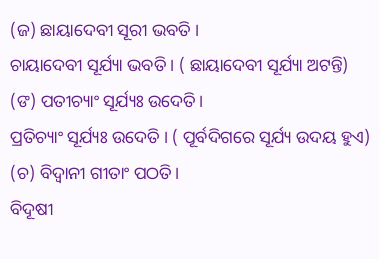(ଜ) ଛାୟାଦେବୀ ସୂରୀ ଭବତି ।
ଚାୟାଦେବୀ ସୂର୍ଯ୍ୟା ଭବତି । ( ଛାୟାଦେବୀ ସୂର୍ଯ୍ୟା ଅଟନ୍ତି)
(ଙ) ପତୀଚ୍ୟାଂ ସୂର୍ଯ୍ୟଃ ଉଦେତି।
ପ୍ରତିଚ୍ୟାଂ ସୂର୍ଯ୍ୟଃ ଉଦେତି । ( ପୂର୍ବଦିଗରେ ସୂର୍ଯ୍ୟ ଉଦୟ ହୁଏ)
(ଚ) ବିଦ୍ବାନୀ ଗୀତାଂ ପଠତି।
ବିଦୂଷୀ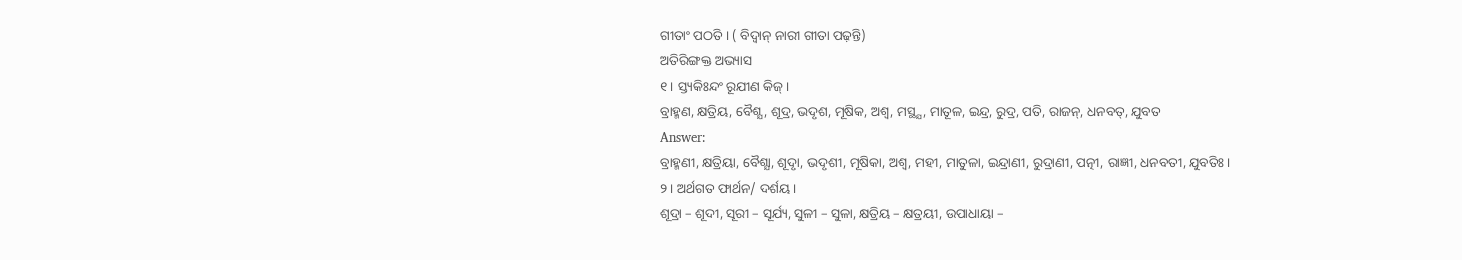ଗୀତାଂ ପଠତି । ( ବିଦ୍ବାନ୍ ନାରୀ ଗୀତା ପଢ଼ନ୍ତି)
ଅତିରିଙ୍ଗକ୍ତ ଅଭ୍ୟାସ
୧। ସ୍ତ୍ୟକିଃନ୍ଦଂ ରୂଯୀଣ କିଜ୍।
ବ୍ରାହ୍ମଣ, କ୍ଷତ୍ରିୟ, ବୈଶ୍ଯ, ଶୂଦ୍ର, ଭଦୃଶ, ମୂଷିକ, ଅଶ୍ୱ, ମସ୍ଥ୍ଯ, ମାତୂଳ, ଇନ୍ଦ୍ର, ରୁଦ୍ର, ପତି, ରାଜନ୍, ଧନବତ୍, ଯୁବତ
Answer:
ବ୍ରାହ୍ମଣୀ, କ୍ଷତ୍ରିୟା, ବୈଶ୍ଯା, ଶୂଦୃା, ଭଦୃଶୀ, ମୂଷିକା, ଅଶ୍ଵ, ମହୀ, ମାତୁଳା, ଇନ୍ଦ୍ରାଣୀ, ରୁଦ୍ରାଣୀ, ପତ୍ନୀ, ରାଜ୍ଞୀ, ଧନବତୀ, ଯୁବତିଃ ।
୨। ଅର୍ଥଗତ ଫାର୍ଥନ/ ଦର୍ଶୟ।
ଶୂଦ୍ରା – ଶୂଦୀ, ସୂରୀ – ସୂର୍ଯ୍ୟ, ସୁଳୀ – ସୁଳା, କ୍ଷତ୍ରିୟ – କ୍ଷତ୍ରୟୀ, ଉପାଧାୟା –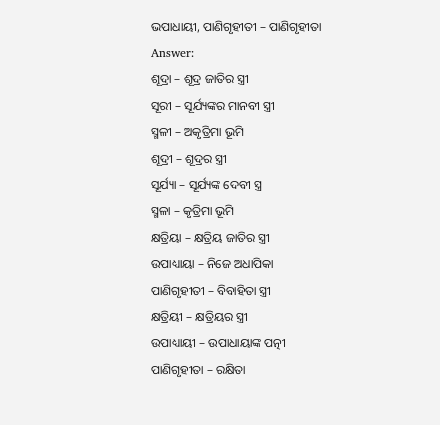ଭପାଧାୟୀ, ପାଣିଗୃହୀତୀ – ପାଣିଗୃହୀତା
Answer:
ଶୂଦ୍ରା – ଶୂଦ୍ର ଜାତିର ସ୍ତ୍ରୀ
ସୂରୀ – ସୂର୍ଯ୍ୟଙ୍କର ମାନବୀ ସ୍ତ୍ରୀ
ସ୍ମଳୀ – ଅକୃତ୍ରିମା ଭୂମି
ଶୂଦ୍ରୀ – ଶୂଦ୍ରର ସ୍ତ୍ରୀ
ସୂର୍ଯ୍ୟା – ସୂର୍ଯ୍ୟଙ୍କ ଦେବୀ ସ୍ତ୍ର
ସ୍ମଳା – କୃତ୍ରିମା ଭୂମି
କ୍ଷତ୍ରିୟା – କ୍ଷତ୍ରିୟ ଜାତିର ସ୍ତ୍ରୀ
ଉପାଧ୍ୟାୟା – ନିଜେ ଅଧାପିକା
ପାଣିଗୃହୀତୀ – ବିବାହିତା ସ୍ତ୍ରୀ
କ୍ଷତ୍ରିୟୀ – କ୍ଷତ୍ରିୟର ସ୍ତ୍ରୀ
ଉପାଧ୍ୟାୟୀ – ଉପାଧାୟାଙ୍କ ପତ୍ନୀ
ପାଣିଗୃହୀତା – ରକ୍ଷିତା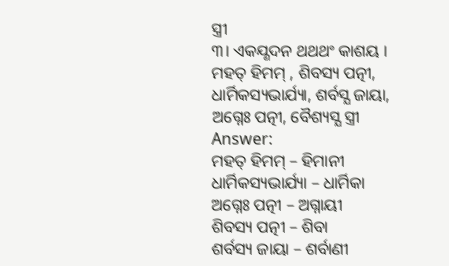ସ୍ତ୍ରୀ
୩। ଏକଯ୍ଣଦନ ଥଥଥଂ କାଶୟ ।
ମହତ୍ ହିମମ୍ , ଶିବସ୍ୟ ପତ୍ନୀ, ଧାର୍ମିକସ୍ୟଭାର୍ଯ୍ୟା, ଶର୍ବସ୍ଯ ଜାୟା, ଅଗ୍ନେଃ ପତ୍ନୀ, ବୈଶ୍ୟସ୍ଯ ସ୍ତ୍ରୀ
Answer:
ମହତ୍ ହିମମ୍ – ହିମାନୀ
ଧାର୍ମିକସ୍ୟଭାର୍ଯ୍ୟା – ଧାର୍ମିକା
ଅଗ୍ନେଃ ପତ୍ନୀ – ଅଗ୍ନାୟୀ
ଶିବସ୍ୟ ପତ୍ନୀ – ଶିବା
ଶର୍ବସ୍ୟ ଜାୟା – ଶର୍ବାଣୀ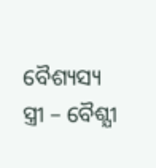ବୈଶ୍ୟସ୍ୟ ସ୍ତ୍ରୀ – ବୈଶ୍ଯୀ